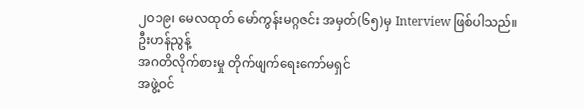၂ဝ၁၉၊ မေလထုတ် မော်ကွန်းမဂ္ဂဇင်း အမှတ်(၆၅)မှ Interview ဖြစ်ပါသည်။
ဦးဟန်ညွန့်
အဂတိလိုက်စားမှု တိုက်ဖျက်ရေးကော်မရှင်
အဖွဲ့ဝင်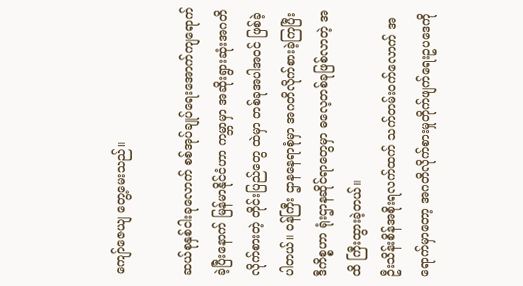ကျော်ဇေယျ တွေ့မေးသည်။

ဆယ်စုနှစ်ငါးခုလောက် စစ်အုပ်ချုပ်ရေးအောက်ကျရောက်ခဲ့ပြီးနောက် မြန်မာနိုင်ငံဟာ ကမ္ဘာမှာ အဆိုးရွားဆုံးအဂတိလိုက်စားတဲ့ တိုင်းပြည်တွေ ထဲမှာ တစ်ခုအပါအဝင် ဖြစ်ခဲ့ပါတယ်။ ဝန်ကြီး ဌာနနေရာစုံမှာ အဂတိလိုက်စားခဲ့ကြပြီး ဒီကိစ္စဟာ ရုံးဌာနဆိုင်ရာတွေမှာ ဓလေ့တစ်ခုဖြစ်လာတဲ့ အထိ ကြီးထွားခဲ့တယ်။
ဦးသိန်းစိန်အစိုးရလက်ထက် သက်တမ်းဝက်လောက် အရောက်မှာတော့ အဂတိလိုက်စားမှုတိုက်ဖျက်ရေးဥပဒေကို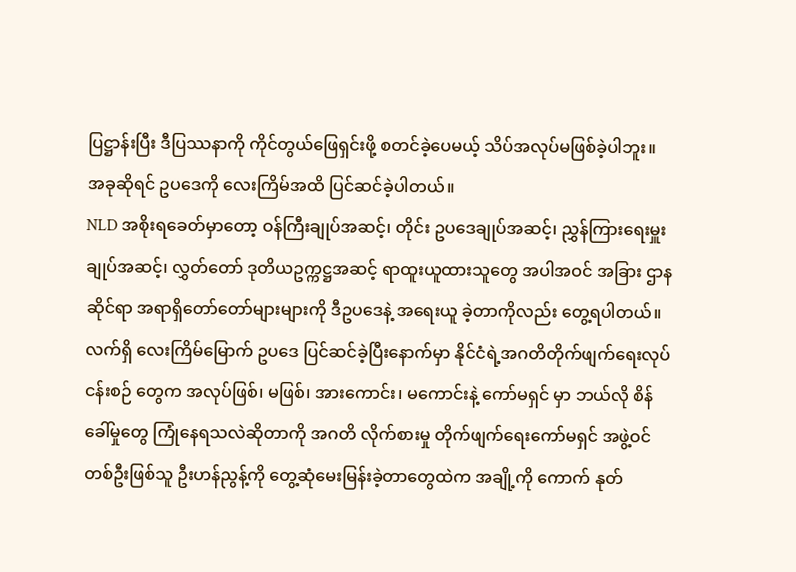ပြဋ္ဌာန်းပြီး ဒီပြဿနာကို ကိုင်တွယ်ဖြေရှင်းဖို့ စတင်ခဲ့ပေမယ့် သိပ်အလုပ်မဖြစ်ခဲ့ပါဘူး။ အခုဆိုရင် ဥပဒေကို လေးကြိမ်အထိ ပြင်ဆင်ခဲ့ပါတယ်။
NLD အစိုးရခေတ်မှာတော့ ဝန်ကြီးချုပ်အဆင့်၊ တိုင်း ဥပဒေချုပ်အဆင့်၊ ညွှန်ကြားရေးမှူးချုပ်အဆင့်၊ လွှတ်တော် ဒုတိယဥက္ကဋ္ဌအဆင့် ရာထူးယူထားသူတွေ အပါအဝင် အခြား ဌာနဆိုင်ရာ အရာရှိတော်တော်များများကို ဒီဥပဒေနဲ့ အရေးယူ ခဲ့တာကိုလည်း တွေ့ရပါတယ်။ လက်ရှိ လေးကြိမ်မြောက် ဥပဒေ ပြင်ဆင်ခဲ့ပြီးနောက်မှာ နိုင်ငံရဲ့အဂတိတိုက်ဖျက်ရေးလုပ်ငန်းစဉ် တွေက အလုပ်ဖြစ်၊ မဖြစ်၊ အားကောင်း၊ မကောင်းနဲ့ ကော်မရှင် မှာ ဘယ်လို စိန်ခေါ်မှုတွေ ကြုံနေရသလဲဆိုတာကို အဂတိ လိုက်စားမှု တိုက်ဖျက်ရေးကော်မရှင် အဖွဲ့ဝင်တစ်ဦးဖြစ်သူ ဦးဟန်ညွန့်ကို တွေ့ဆုံမေးမြန်းခဲ့တာတွေထဲက အချို့ကို ကောက် နုတ်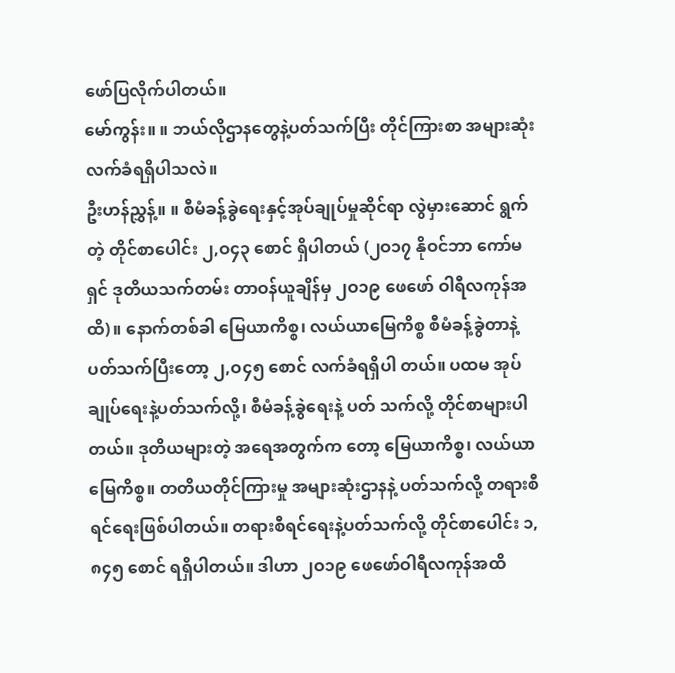ဖော်ပြလိုက်ပါတယ်။
မော်ကွန်း။ ။ ဘယ်လိုဌာနတွေနဲ့ပတ်သက်ပြီး တိုင်ကြားစာ အများဆုံး လက်ခံရရှိပါသလဲ။
ဦးဟန်ညွှန့်။ ။ စီမံခန့်ခွဲရေးနှင့်အုပ်ချုပ်မှုဆိုင်ရာ လွဲမှားဆောင် ရွက်တဲ့ တိုင်စာပေါင်း ၂,ဝ၄၃ စောင် ရှိပါတယ် (၂ဝ၁၇ နိုဝင်ဘာ ကော်မရှင် ဒုတိယသက်တမ်း တာဝန်ယူချိန်မှ ၂ဝ၁၉ ဖေဖော် ဝါရီလကုန်အထိ)။ နောက်တစ်ခါ မြေယာကိစ္စ၊ လယ်ယာမြေကိစ္စ စီမံခန့်ခွဲတာနဲ့ ပတ်သက်ပြီးတော့ ၂,ဝ၄၅ စောင် လက်ခံရရှိပါ တယ်။ ပထမ အုပ်ချုပ်ရေးနဲ့ပတ်သက်လို့၊ စီမံခန့်ခွဲရေးနဲ့ ပတ် သက်လို့ တိုင်စာများပါတယ်။ ဒုတိယများတဲ့ အရေအတွက်က တော့ မြေယာကိစ္စ၊ လယ်ယာမြေကိစ္စ။ တတိယတိုင်ကြားမှု အများဆုံးဌာနနဲ့ ပတ်သက်လို့ တရားစီရင်ရေးဖြစ်ပါတယ်။ တရားစီရင်ရေးနဲ့ပတ်သက်လို့ တိုင်စာပေါင်း ၁,၈၄၅ စောင် ရရှိပါတယ်။ ဒါဟာ ၂ဝ၁၉ ဖေဖော်ဝါရီလကုန်အထိ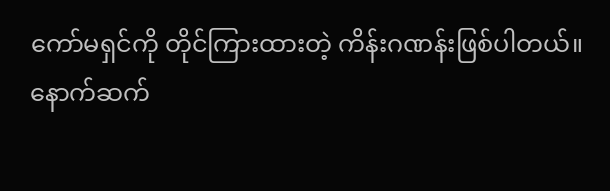ကော်မရှင်ကို တိုင်ကြားထားတဲ့ ကိန်းဂဏန်းဖြစ်ပါတယ်။
နောက်ဆက်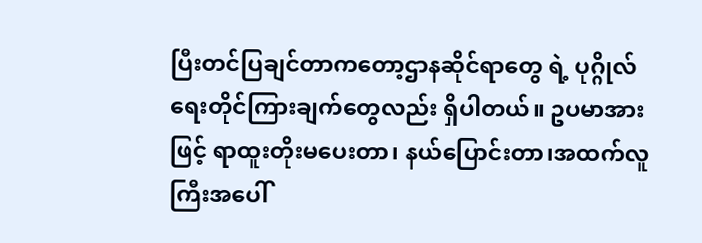ပြီးတင်ပြချင်တာကတော့ဌာနဆိုင်ရာတွေ ရဲ့ ပုဂ္ဂိုလ်ရေးတိုင်ကြားချက်တွေလည်း ရှိပါတယ်။ ဥပမာအားဖြင့် ရာထူးတိုးမပေးတာ၊ နယ်ပြောင်းတာ၊အထက်လူကြီးအပေါ်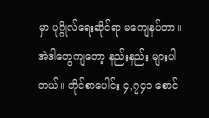မှာ ပုဂ္ဂိုလ်ရေးဆိုင်ရာ မကျေနပ်တာ။ အဲဒါတွေကျတော့ နည်းနည်း များပါတယ်။ တိုင်စာပေါင်း ၄,၇၄၁ စောင်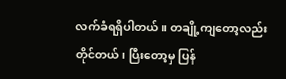လက်ခံရရှိပါတယ်။ တချို့ကျတော့လည်း တိုင်တယ်၊ ပြီးတော့မှ ပြန်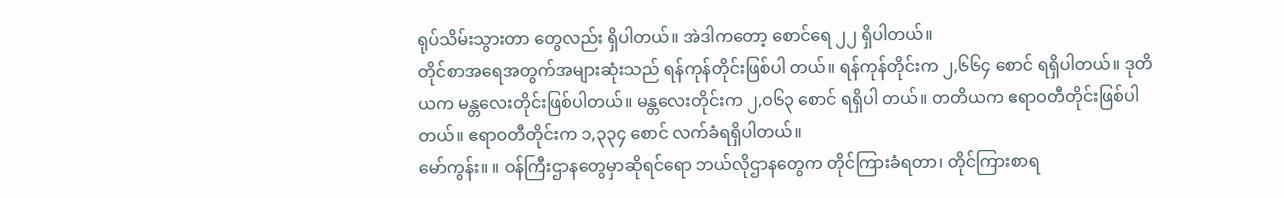ရုပ်သိမ်းသွားတာ တွေလည်း ရှိပါတယ်။ အဲဒါကတော့ စောင်ရေ ၂၂ ရှိပါတယ်။
တိုင်စာအရေအတွက်အများဆုံးသည် ရန်ကုန်တိုင်းဖြစ်ပါ တယ်။ ရန်ကုန်တိုင်းက ၂,၆၆၄ စောင် ရရှိပါတယ်။ ဒုတိယက မန္တလေးတိုင်းဖြစ်ပါတယ်။ မန္တလေးတိုင်းက ၂,ဝ၆၃ စောင် ရရှိပါ တယ်။ တတိယက ဧရာဝတီတိုင်းဖြစ်ပါတယ်။ ဧရာဝတီတိုင်းက ၁,၃၃၄ စောင် လက်ခံရရှိပါတယ်။
မော်ကွန်း။ ။ ဝန်ကြီးဌာနတွေမှာဆိုရင်ရော ဘယ်လိုဌာနတွေက တိုင်ကြားခံရတာ၊ တိုင်ကြားစာရ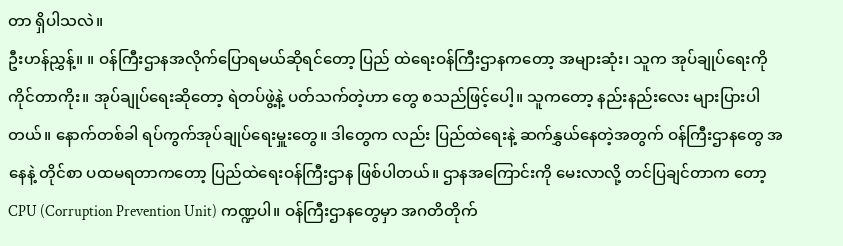တာ ရှိပါသလဲ။
ဦးဟန်ညွှန့်။ ။ ဝန်ကြီးဌာနအလိုက်ပြောရမယ်ဆိုရင်တော့ ပြည် ထဲရေးဝန်ကြီးဌာနကတော့ အများဆုံး၊ သူက အုပ်ချုပ်ရေးကို ကိုင်တာကိုး။ အုပ်ချုပ်ရေးဆိုတော့ ရဲတပ်ဖွဲ့နဲ့ ပတ်သက်တဲ့ဟာ တွေ စသည်ဖြင့်ပေါ့။ သူကတော့ နည်းနည်းလေး များပြားပါ တယ်။ နောက်တစ်ခါ ရပ်ကွက်အုပ်ချုပ်ရေးမှူးတွေ။ ဒါတွေက လည်း ပြည်ထဲရေးနဲ့ ဆက်နွှယ်နေတဲ့အတွက် ဝန်ကြီးဌာနတွေ အနေနဲ့ တိုင်စာ ပထမရတာကတော့ ပြည်ထဲရေးဝန်ကြီးဌာန ဖြစ်ပါတယ်။ ဌာနအကြောင်းကို မေးလာလို့ တင်ပြချင်တာက တော့ CPU (Corruption Prevention Unit) ကဏ္ဍပါ။ ဝန်ကြီးဌာနတွေမှာ အဂတိတိုက်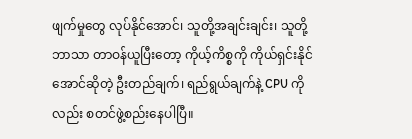ဖျက်မှုတွေ လုပ်နိုင်အောင်၊ သူတို့အချင်းချင်း၊ သူတို့ဘာသာ တာဝန်ယူပြီးတော့ ကိုယ့်ကိစ္စကို ကိုယ်ရှင်းနိုင်အောင်ဆိုတဲ့ ဦးတည်ချက်၊ ရည်ရွယ်ချက်နဲ့ CPU ကိုလည်း စတင်ဖွဲ့စည်းနေပါပြီ။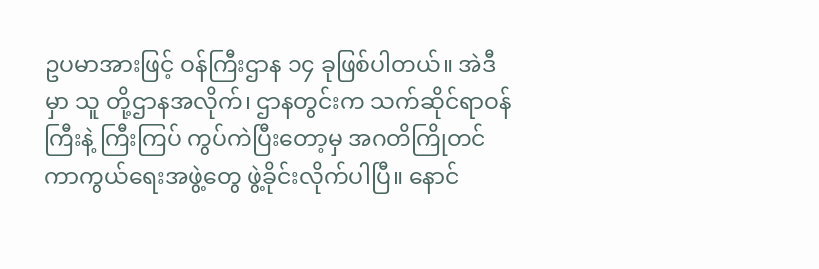ဥပမာအားဖြင့် ဝန်ကြီးဌာန ၁၄ ခုဖြစ်ပါတယ်။ အဲဒီမှာ သူ တို့ဌာနအလိုက်၊ ဌာနတွင်းက သက်ဆိုင်ရာဝန်ကြီးနဲ့ ကြီးကြပ် ကွပ်ကဲပြီးတော့မှ အဂတိကြိုတင်ကာကွယ်ရေးအဖွဲ့တွေ ဖွဲ့ခိုင်းလိုက်ပါပြီ။ နောင်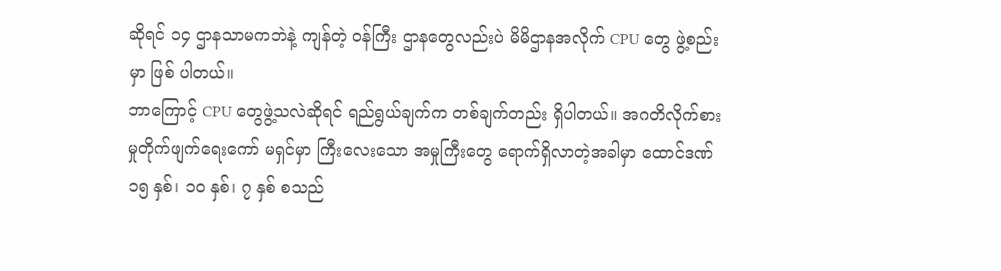ဆိုရင် ၁၄ ဌာနသာမကဘဲနဲ့ ကျန်တဲ့ ဝန်ကြီး ဌာနတွေလည်းပဲ မိမိဌာနအလိုက် CPU တွေ ဖွဲ့စည်းမှာ ဖြစ် ပါတယ်။
ဘာကြောင့် CPU တွေဖွဲ့သလဲဆိုရင် ရည်ရွယ်ချက်က တစ်ချက်တည်း ရှိပါတယ်။ အဂတိလိုက်စားမှုတိုက်ဖျက်ရေးကော် မရှင်မှာ ကြီးလေးသော အမှုကြီးတွေ ရောက်ရှိလာတဲ့အခါမှာ ထောင်ဒဏ် ၁၅ နှစ်၊ ၁ဝ နှစ်၊ ၇ နှစ် စသည်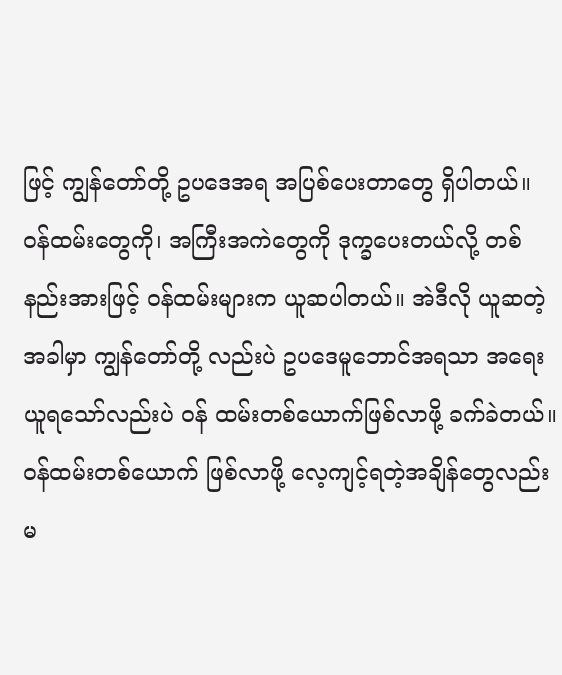ဖြင့် ကျွန်တော်တို့ ဥပဒေအရ အပြစ်ပေးတာတွေ ရှိပါတယ်။ ဝန်ထမ်းတွေကို၊ အကြီးအကဲတွေကို ဒုက္ခပေးတယ်လို့ တစ်နည်းအားဖြင့် ဝန်ထမ်းများက ယူဆပါတယ်။ အဲဒီလို ယူဆတဲ့အခါမှာ ကျွန်တော်တို့ လည်းပဲ ဥပဒေမူဘောင်အရသာ အရေးယူရသော်လည်းပဲ ဝန် ထမ်းတစ်ယောက်ဖြစ်လာဖို့ ခက်ခဲတယ်။ ဝန်ထမ်းတစ်ယောက် ဖြစ်လာဖို့ လေ့ကျင့်ရတဲ့အချိန်တွေလည်း မ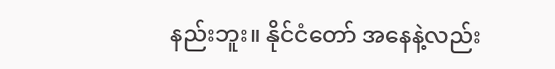နည်းဘူး။ နိုင်ငံတော် အနေနဲ့လည်း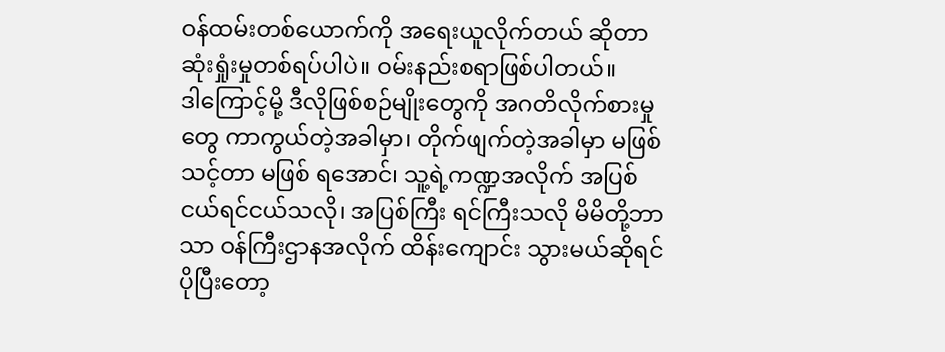ဝန်ထမ်းတစ်ယောက်ကို အရေးယူလိုက်တယ် ဆိုတာ ဆုံးရှုံးမှုတစ်ရပ်ပါပဲ။ ဝမ်းနည်းစရာဖြစ်ပါတယ်။
ဒါကြောင့်မို့ ဒီလိုဖြစ်စဉ်မျိုးတွေကို အဂတိလိုက်စားမှုတွေ ကာကွယ်တဲ့အခါမှာ၊ တိုက်ဖျက်တဲ့အခါမှာ မဖြစ်သင့်တာ မဖြစ် ရအောင်၊ သူ့ရဲ့ကဏ္ဍအလိုက် အပြစ်ငယ်ရင်ငယ်သလို၊ အပြစ်ကြီး ရင်ကြီးသလို မိမိတို့ဘာသာ ဝန်ကြီးဌာနအလိုက် ထိန်းကျောင်း သွားမယ်ဆိုရင် ပိုပြီးတော့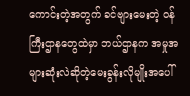ကောင်းတဲ့အတွက် ခင်ဗျားမေးတဲ့ ဝန်ကြီးဌာနတွေထဲမှာ ဘယ်ဌာနက အမှုအများဆုံးလဲဆိုတဲ့မေးခွန်းလိုမျိုးအပေါ်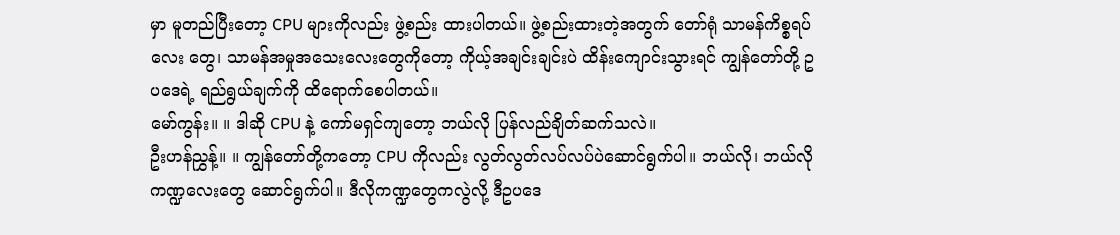မှာ မူတည်ပြီးတော့ CPU များကိုလည်း ဖွဲ့စည်း ထားပါတယ်။ ဖွဲ့စည်းထားတဲ့အတွက် တော်ရုံ သာမန်ကိစ္စရပ်လေး တွေ၊ သာမန်အမှုအသေးလေးတွေကိုတော့ ကိုယ့်အချင်းချင်းပဲ ထိန်းကျောင်းသွားရင် ကျွန်တော်တို့ ဥပဒေရဲ့ ရည်ရွယ်ချက်ကို ထိရောက်စေပါတယ်။
မော်ကွန်း။ ။ ဒါဆို CPU နဲ့ ကော်မရှင်ကျတော့ ဘယ်လို ပြန်လည်ချိတ်ဆက်သလဲ။
ဦးဟန်ညွှန့်။ ။ ကျွန်တော်တို့ကတော့ CPU ကိုလည်း လွတ်လွတ်လပ်လပ်ပဲဆောင်ရွက်ပါ။ ဘယ်လို၊ ဘယ်လို ကဏ္ဍလေးတွေ ဆောင်ရွက်ပါ။ ဒီလိုကဏ္ဍတွေကလွဲလို့ ဒီဥပဒေ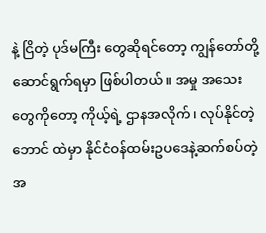နဲ့ ငြိတဲ့ ပုဒ်မကြီး တွေဆိုရင်တော့ ကျွန်တော်တို့ဆောင်ရွက်ရမှာ ဖြစ်ပါတယ်။ အမှု အသေးတွေကိုတော့ ကိုယ့်ရဲ့ ဌာနအလိုက်၊ လုပ်နိုင်တဲ့ဘောင် ထဲမှာ နိုင်ငံဝန်ထမ်းဥပဒေနဲ့ဆက်စပ်တဲ့ အ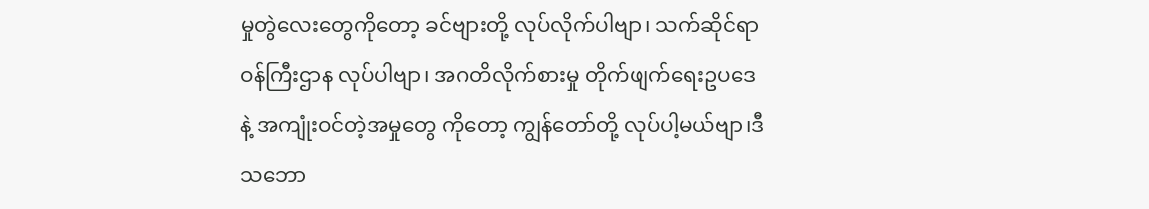မှုတွဲလေးတွေကိုတော့ ခင်ဗျားတို့ လုပ်လိုက်ပါဗျာ၊ သက်ဆိုင်ရာဝန်ကြီးဌာန လုပ်ပါဗျာ၊ အဂတိလိုက်စားမှု တိုက်ဖျက်ရေးဥပဒေနဲ့ အကျုံးဝင်တဲ့အမှုတွေ ကိုတော့ ကျွန်တော်တို့ လုပ်ပါ့မယ်ဗျာ၊ဒီသဘော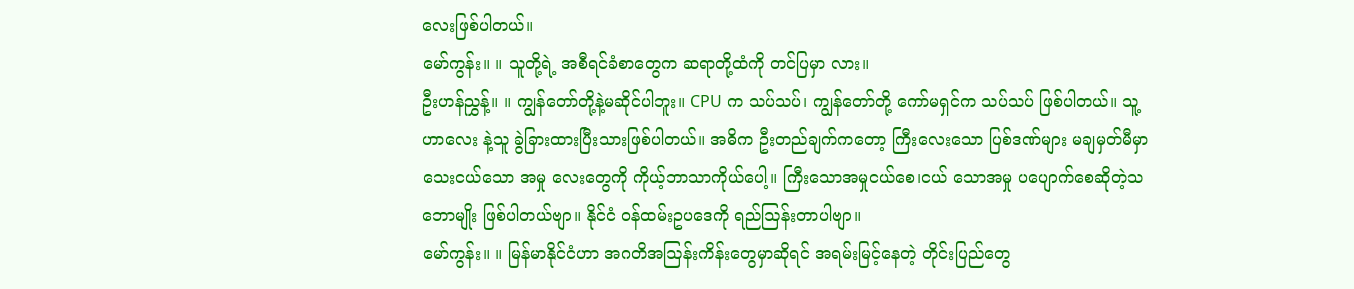လေးဖြစ်ပါတယ်။
မော်ကွန်း။ ။ သူတို့ရဲ့ အစီရင်ခံစာတွေက ဆရာတို့ထံကို တင်ပြမှာ လား။
ဦးဟန်ညွှန့်။ ။ ကျွန်တော်တို့နဲ့မဆိုင်ပါဘူး။ CPU က သပ်သပ်၊ ကျွန်တော်တို့ ကော်မရှင်က သပ်သပ် ဖြစ်ပါတယ်။ သူ့ဟာလေး နဲ့သူ ခွဲခြားထားပြီးသားဖြစ်ပါတယ်။ အဓိက ဦးတည်ချက်ကတော့ ကြီးလေးသော ပြစ်ဒဏ်များ မချမှတ်မီမှာ သေးငယ်သော အမှု လေးတွေကို ကိုယ့်ဘာသာကိုယ်ပေါ့။ ကြီးသောအမှုငယ်စေ၊ငယ် သောအမှု ပပျောက်စေဆိုတဲ့သဘောမျိုး ဖြစ်ပါတယ်ဗျာ။ နိုင်ငံ ဝန်ထမ်းဥပဒေကို ရည်ဩန်းတာပါဗျာ။
မော်ကွန်း။ ။ မြန်မာနိုင်ငံဟာ အဂတိအဩန်းကိန်းတွေမှာဆိုရင် အရမ်းမြင့်နေတဲ့ တိုင်းပြည်တွေ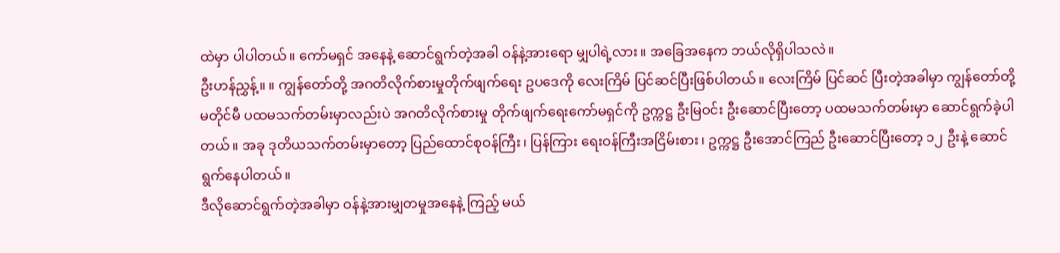ထဲမှာ ပါပါတယ်။ ကော်မရှင် အနေနဲ့ ဆောင်ရွက်တဲ့အခါ ဝန်နဲ့အားရော မျှပါရဲ့လား။ အခြေအနေက ဘယ်လိုရှိပါသလဲ။
ဦးဟန်ညွှန့်။ ။ ကျွန်တော်တို့ အဂတိလိုက်စားမှုတိုက်ဖျက်ရေး ဥပဒေကို လေးကြိမ် ပြင်ဆင်ပြီးဖြစ်ပါတယ်။ လေးကြိမ် ပြင်ဆင် ပြီးတဲ့အခါမှာ ကျွန်တော်တို့ မတိုင်မီ ပထမသက်တမ်းမှာလည်းပဲ အဂတိလိုက်စားမှု တိုက်ဖျက်ရေးကော်မရှင်ကို ဥက္ကဋ္ဌ ဦးမြဝင်း ဦးဆောင်ပြီးတော့ ပထမသက်တမ်းမှာ ဆောင်ရွက်ခဲ့ပါတယ်။ အခု ဒုတိယသက်တမ်းမှာတော့ ပြည်ထောင်စုဝန်ကြီး၊ ပြန်ကြား ရေးဝန်ကြီးအငြိမ်းစား၊ ဥက္ကဋ္ဌ ဦးအောင်ကြည် ဦးဆောင်ပြီးတော့ ၁၂ ဦးနဲ့ ဆောင်ရွက်နေပါတယ်။
ဒီလိုဆောင်ရွက်တဲ့အခါမှာ ဝန်နဲ့အားမျှတမှုအနေနဲ့ ကြည့် မယ်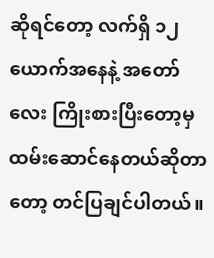ဆိုရင်တော့ လက်ရှိ ၁၂ ယောက်အနေနဲ့ အတော်လေး ကြိုးစားပြီးတော့မှ ထမ်းဆောင်နေတယ်ဆိုတာတော့ တင်ပြချင်ပါတယ်။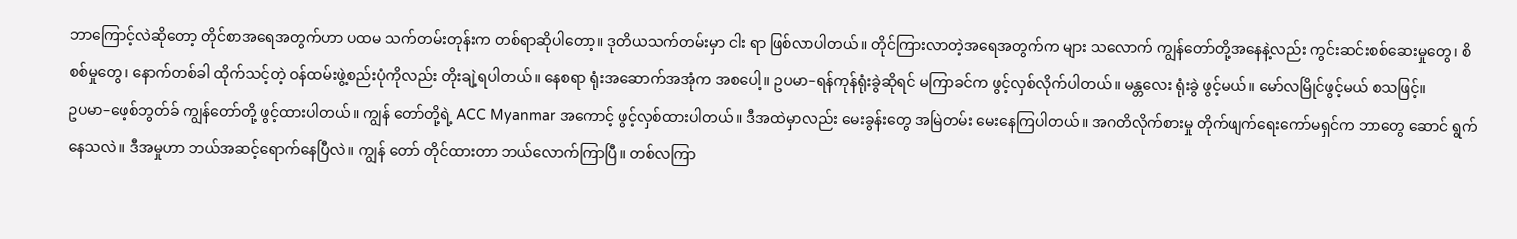ဘာကြောင့်လဲဆိုတော့ တိုင်စာအရေအတွက်ဟာ ပထမ သက်တမ်းတုန်းက တစ်ရာဆိုပါတော့။ ဒုတိယသက်တမ်းမှာ ငါး ရာ ဖြစ်လာပါတယ်။ တိုင်ကြားလာတဲ့အရေအတွက်က များ သလောက် ကျွန်တော်တို့အနေနဲ့လည်း ကွင်းဆင်းစစ်ဆေးမှုတွေ၊ စိစစ်မှုတွေ၊ နောက်တစ်ခါ ထိုက်သင့်တဲ့ ဝန်ထမ်းဖွဲ့စည်းပုံကိုလည်း တိုးချဲ့ရပါတယ်။ နေစရာ ရုံးအဆောက်အအုံက အစပေါ့။ ဥပမာ–ရန်ကုန်ရုံးခွဲဆိုရင် မကြာခင်က ဖွင့်လှစ်လိုက်ပါတယ်။ မန္တလေး ရုံးခွဲ ဖွင့်မယ်။ မော်လမြိုင်ဖွင့်မယ် စသဖြင့်။
ဥပမာ–ဖေ့စ်ဘွတ်ခ် ကျွန်တော်တို့ ဖွင့်ထားပါတယ်။ ကျွန် တော်တို့ရဲ့ ACC Myanmar အကောင့် ဖွင့်လှစ်ထားပါတယ်။ ဒီအထဲမှာလည်း မေးခွန်းတွေ အမြဲတမ်း မေးနေကြပါတယ်။ အဂတိလိုက်စားမှု တိုက်ဖျက်ရေးကော်မရှင်က ဘာတွေ ဆောင် ရွက်နေသလဲ။ ဒီအမှုဟာ ဘယ်အဆင့်ရောက်နေပြီလဲ။ ကျွန် တော် တိုင်ထားတာ ဘယ်လောက်ကြာပြီ။ တစ်လကြာ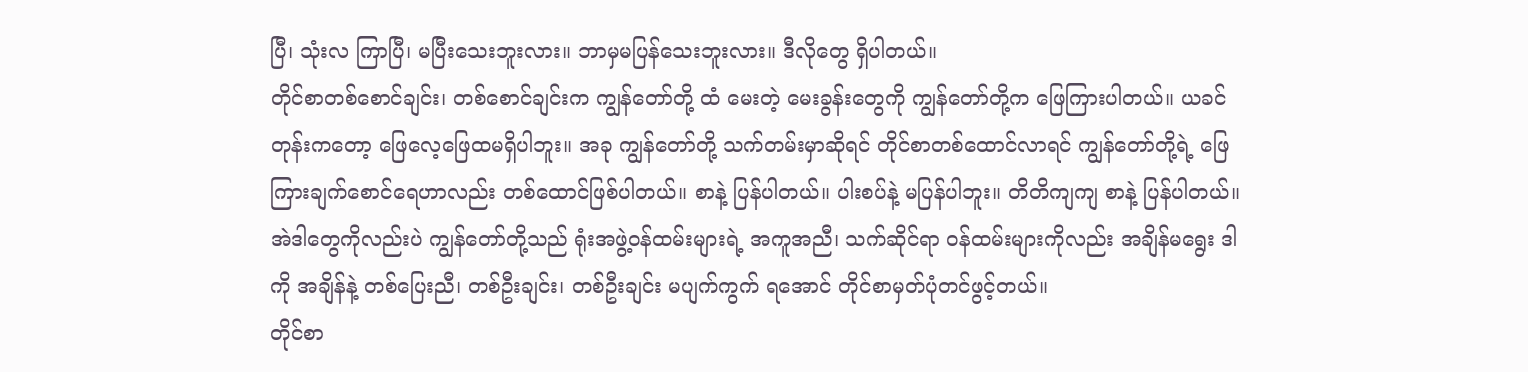ပြီ၊ သုံးလ ကြာပြီ၊ မပြီးသေးဘူးလား။ ဘာမှမပြန်သေးဘူးလား။ ဒီလိုတွေ ရှိပါတယ်။
တိုင်စာတစ်စောင်ချင်း၊ တစ်စောင်ချင်းက ကျွန်တော်တို့ ထံ မေးတဲ့ မေးခွန်းတွေကို ကျွန်တော်တို့က ဖြေကြားပါတယ်။ ယခင်တုန်းကတော့ ဖြေလေ့ဖြေထမရှိပါဘူး။ အခု ကျွန်တော်တို့ သက်တမ်းမှာဆိုရင် တိုင်စာတစ်ထောင်လာရင် ကျွန်တော်တို့ရဲ့ ဖြေကြားချက်စောင်ရေဟာလည်း တစ်ထောင်ဖြစ်ပါတယ်။ စာနဲ့ ပြန်ပါတယ်။ ပါးစပ်နဲ့ မပြန်ပါဘူး။ တိတိကျကျ စာနဲ့ ပြန်ပါတယ်။ အဲဒါတွေကိုလည်းပဲ ကျွန်တော်တို့သည် ရုံးအဖွဲ့ဝန်ထမ်းများရဲ့ အကူအညီ၊ သက်ဆိုင်ရာ ဝန်ထမ်းများကိုလည်း အချိန်မရွေး ဒါ ကို အချိန်နဲ့ တစ်ပြေးညီ၊ တစ်ဦးချင်း၊ တစ်ဦးချင်း မပျက်ကွက် ရအောင် တိုင်စာမှတ်ပုံတင်ဖွင့်တယ်။
တိုင်စာ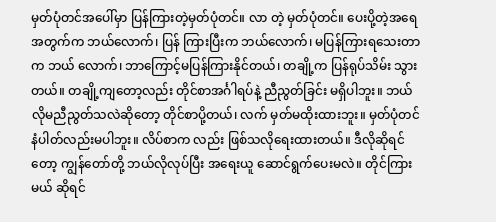မှတ်ပုံတင်အပေါ်မှာ ပြန်ကြားတဲ့မှတ်ပုံတင်။ လာ တဲ့ မှတ်ပုံတင်။ ပေးပို့တဲ့အရေအတွက်က ဘယ်လောက်၊ ပြန် ကြားပြီးက ဘယ်လောက်၊ မပြန်ကြားရသေးတာက ဘယ် လောက်၊ ဘာကြောင့်မပြန်ကြားနိုင်တယ်၊ တချို့က ပြန်ရုပ်သိမ်း သွားတယ်။ တချို့ကျတော့လည်း တိုင်စာအင်္ဂါရပ်နဲ့ ညီညွတ်ခြင်း မရှိပါဘူး။ ဘယ်လိုမညီညွတ်သလဲဆိုတော့ တိုင်စာပို့တယ်၊ လက် မှတ်မထိုးထားဘူး။ မှတ်ပုံတင်နံပါတ်လည်းမပါဘူး။ လိပ်စာက လည်း ဖြစ်သလိုရေးထားတယ်။ ဒီလိုဆိုရင်တော့ ကျွန်တော်တို့ ဘယ်လိုလုပ်ပြီး အရေးယူ ဆောင်ရွက်ပေးမလဲ။ တိုင်ကြားမယ် ဆိုရင်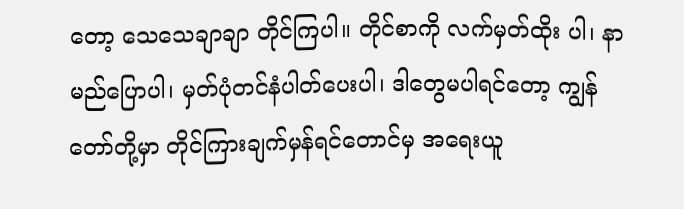တော့ သေသေချာချာ တိုင်ကြပါ။ တိုင်စာကို လက်မှတ်ထိုး ပါ၊ နာမည်ပြောပါ၊ မှတ်ပုံတင်နံပါတ်ပေးပါ၊ ဒါတွေမပါရင်တော့ ကျွန်တော်တို့မှာ တိုင်ကြားချက်မှန်ရင်တောင်မှ အရေးယူ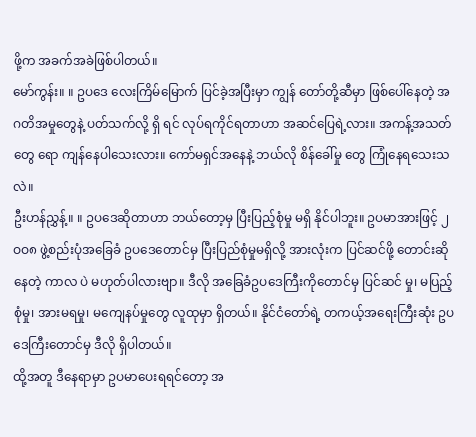ဖို့က အခက်အခဲဖြစ်ပါတယ်။
မော်ကွန်း။ ။ ဥပဒေ လေးကြိမ်မြောက် ပြင်ခဲ့အပြီးမှာ ကျွန် တော်တို့ဆီမှာ ဖြစ်ပေါ်နေတဲ့ အဂတိအမှုတွေနဲ့ ပတ်သက်လို့ ရှိ ရင် လုပ်ရကိုင်ရတာဟာ အဆင်ပြေရဲ့လား။ အကန့်အသတ်တွေ ရော ကျန်နေပါသေးလား။ ကော်မရှင်အနေနဲ့ ဘယ်လို စိန်ခေါ်မှု တွေ ကြုံနေရသေးသလဲ။
ဦးဟန်ညွှန့်။ ။ ဥပဒေဆိုတာဟာ ဘယ်တော့မှ ပြီးပြည့်စုံမှု မရှိ နိုင်ပါဘူး။ ဥပမာအားဖြင့် ၂ဝဝ၈ ဖွဲ့စည်းပုံအခြေခံ ဥပဒေတောင်မှ ပြီးပြည်စုံမှုမရှိလို့ အားလုံးက ပြင်ဆင်ဖို့ တောင်းဆိုနေတဲ့ ကာလ ပဲ မဟုတ်ပါလားဗျာ။ ဒီလို အခြေခံဥပဒေကြီးကိုတောင်မှ ပြင်ဆင် မှု၊ မပြည့်စုံမှု၊ အားမရမှု၊ မကျေနပ်မှုတွေ လူထုမှာ ရှိတယ်။ နိုင်ငံတော်ရဲ့ တကယ့်အရေးကြီးဆုံး ဥပဒေကြီးတောင်မှ ဒီလို ရှိပါတယ်။
ထို့အတူ ဒီနေရာမှာ ဥပမာပေးရရင်တော့ အ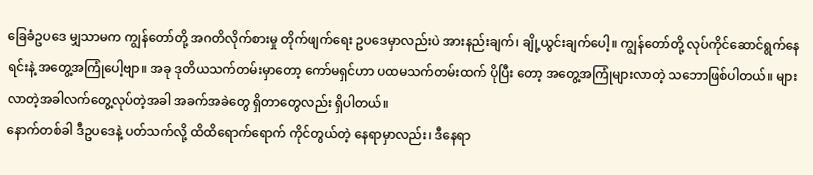ခြေခံဥပဒေ မျှသာမက ကျွန်တော်တို့ အဂတိလိုက်စားမှု တိုက်ဖျက်ရေး ဥပဒေမှာလည်းပဲ အားနည်းချက်၊ ချို့ယွင်းချက်ပေါ့။ ကျွန်တော်တို့ လုပ်ကိုင်ဆောင်ရွက်နေရင်းနဲ့ အတွေ့အကြုံပေါ့ဗျာ။ အခု ဒုတိယသက်တမ်းမှာတော့ ကော်မရှင်ဟာ ပထမသက်တမ်းထက် ပိုပြီး တော့ အတွေ့အကြုံများလာတဲ့ သဘောဖြစ်ပါတယ်။ များလာတဲ့အခါလက်တွေ့လုပ်တဲ့အခါ အခက်အခဲတွေ ရှိတာတွေလည်း ရှိပါတယ်။
နောက်တစ်ခါ ဒီဥပဒေနဲ့ ပတ်သက်လို့ ထိထိရောက်ရောက် ကိုင်တွယ်တဲ့ နေရာမှာလည်း၊ ဒီနေရာ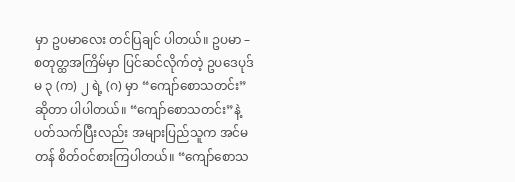မှာ ဥပမာလေး တင်ပြချင် ပါတယ်။ ဥပမာ –စတုတ္ထအကြိမ်မှာ ပြင်ဆင်လိုက်တဲ့ ဥပဒေပုဒ်မ ၃ (က) ၂ ရဲ့ (ဂ) မှာ “ကျော်စောသတင်း”ဆိုတာ ပါပါတယ်။ “ကျော်စောသတင်း”နဲ့ ပတ်သက်ပြီးလည်း အများပြည်သူက အင်မတန် စိတ်ဝင်စားကြပါတယ်။ “ကျော်စောသ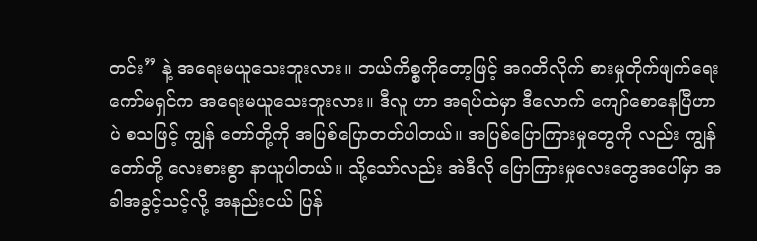တင်း” နဲ့ အရေးမယူသေးဘူးလား။ ဘယ်ကိစ္စကိုတော့ဖြင့် အဂတိလိုက် စားမှုတိုက်ဖျက်ရေးကော်မရှင်က အရေးမယူသေးဘူးလား။ ဒီလူ ဟာ အရပ်ထဲမှာ ဒီလောက် ကျော်စောနေပြီဟာပဲ စသဖြင့် ကျွန် တော်တို့ကို အပြစ်ပြောတတ်ပါတယ်။ အပြစ်ပြောကြားမှုတွေကို လည်း ကျွန်တော်တို့ လေးစားစွာ နာယူပါတယ်။ သို့သော်လည်း အဲဒီလို ပြောကြားမှုလေးတွေအပေါ်မှာ အခါအခွင့်သင့်လို့ အနည်းငယ် ပြန်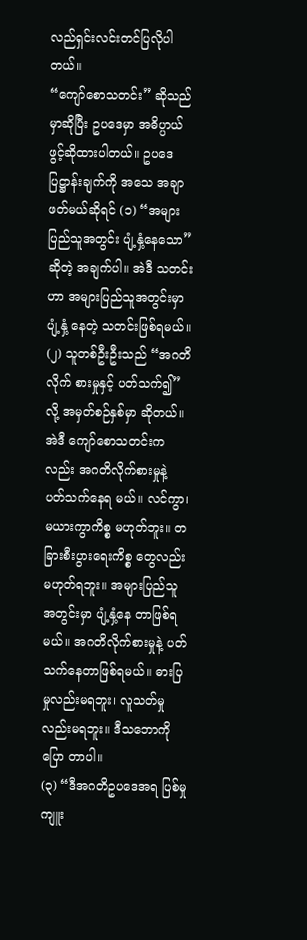လည်ရှင်းလင်းတင်ပြလိုပါတယ်။
“ကျော်စောသတင်း” ဆိုသည်မှာဆိုပြီး ဥပဒေမှာ အဓိပ္ပာယ်ဖွင့်ဆိုထားပါတယ်။ ဥပဒေပြဋ္ဌာန်းချက်ကို အသေ အချာ ဖတ်မယ်ဆိုရင် (၁) “အများပြည်သူအတွင်း ပျံ့နှံ့နေသော” ဆိုတဲ့ အချက်ပါ။ အဲဒီ သတင်းဟာ အများပြည်သူအတွင်းမှာ ပျံ့နှံ့ နေတဲ့ သတင်းဖြစ်ရမယ်။ (၂) သူတစ်ဦးဦးသည် “အဂတိလိုက် စားမှုနှင့် ပတ်သက်၍” လို့ အမှတ်စဉ်နှစ်မှာ ဆိုတယ်။ အဲဒီ ကျော်စောသတင်းကလည်း အဂတိလိုက်စားမှုနဲ့ ပတ်သက်နေရ မယ်။ လင်ကွာ၊ မယားကွာကိစ္စ မဟုတ်ဘူး။ တခြားစီးပွားရေးကိစ္စ တွေလည်း မဟုတ်ရဘူး။ အများပြည်သူအတွင်းမှာ ပျံ့နှံ့နေ တာဖြစ်ရမယ်။ အဂတိလိုက်စားမှုနဲ့ ပတ်သက်နေတာဖြစ်ရမယ်။ ဓားပြမှုလည်းမရဘူး၊ လူသတ်မှုလည်းမရဘူး။ ဒီသဘောကို ပြော တာပါ။
(၃) “ဒီအဂတိဥပဒေအရ ပြစ်မှုကျူး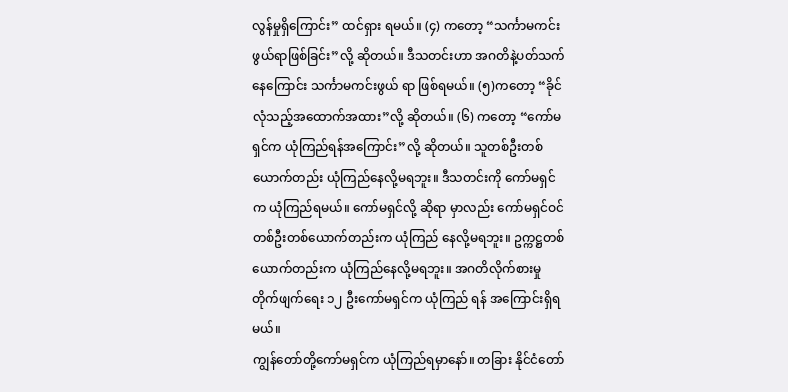လွန်မှုရှိကြောင်း” ထင်ရှား ရမယ်။ (၄) ကတော့ “သင်္ကာမကင်းဖွယ်ရာဖြစ်ခြင်း”လို့ ဆိုတယ်။ ဒီသတင်းဟာ အဂတိနဲ့ပတ်သက်နေကြောင်း သင်္ကာမကင်းဖွယ် ရာ ဖြစ်ရမယ်။ (၅)ကတော့ “ခိုင်လုံသည့်အထောက်အထား”လို့ ဆိုတယ်။ (၆) ကတော့ “ကော်မရှင်က ယုံကြည်ရန်အကြောင်း”လို့ ဆိုတယ်။ သူတစ်ဦးတစ်ယောက်တည်း ယုံကြည်နေလို့မရဘူး။ ဒီသတင်းကို ကော်မရှင်က ယုံကြည်ရမယ်။ ကော်မရှင်လို့ ဆိုရာ မှာလည်း ကော်မရှင်ဝင် တစ်ဦးတစ်ယောက်တည်းက ယုံကြည် နေလို့မရဘူး။ ဥက္ကဋ္ဌတစ်ယောက်တည်းက ယုံကြည်နေလို့မရဘူး။ အဂတိလိုက်စားမှုတိုက်ဖျက်ရေး ၁၂ ဦးကော်မရှင်က ယုံကြည် ရန် အကြောင်းရှိရမယ်။
ကျွန်တော်တို့ကော်မရှင်က ယုံကြည်ရမှာနော်။ တခြား နိုင်ငံတော်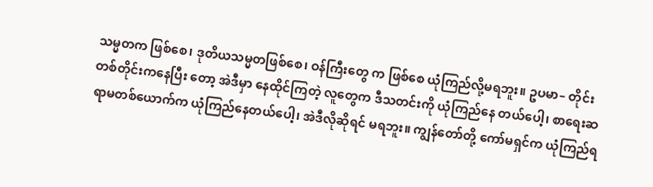သမ္မတက ဖြစ်စေ၊ ဒုတိယသမ္မတဖြစ်စေ၊ ဝန်ကြီးတွေ က ဖြစ်စေ ယုံကြည်လို့မရဘူး။ ဥပမာ– တိုင်းတစ်တိုင်းကနေပြီး တော့ အဲဒီမှာ နေထိုင်ကြတဲ့ လူတွေက ဒီသတင်းကို ယုံကြည်နေ တယ်ပေါ့၊ စာရေးဆရာမတစ်ယောက်က ယုံကြည်နေတယ်ပေါ့၊ အဲဒီလိုဆိုရင် မရဘူး။ ကျွန်တော်တို့ ကော်မရှင်က ယုံကြည်ရ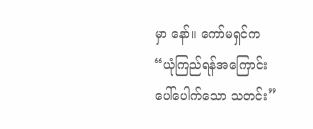မှာ နော်။ ကော်မရှင်က “ယုံကြည်ရန်အကြောင်း ပေါ်ပေါက်သော သတင်း”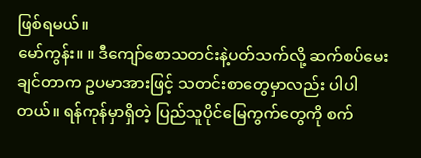ဖြစ်ရမယ်။
မော်ကွန်း။ ။ ဒီကျော်စောသတင်းနဲ့ပတ်သက်လို့ ဆက်စပ်မေး ချင်တာက ဥပမာအားဖြင့် သတင်းစာတွေမှာလည်း ပါပါတယ်။ ရန်ကုန်မှာရှိတဲ့ ပြည်သူပိုင်မြေကွက်တွေကို စက်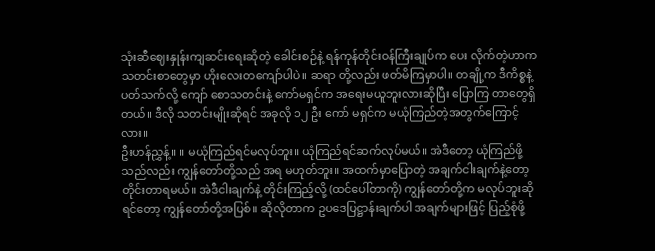သုံးဆီဈေးနှုန်းကျဆင်းရေးဆိုတဲ့ ခေါင်းစဉ်နဲ့ ရန်ကုန်တိုင်းဝန်ကြီးချုပ်က ပေး လိုက်တဲ့ဟာက သတင်းစာတွေမှာ ဟိုးလေးတကျော်ပါပဲ။ ဆရာ တို့လည်း ဖတ်မိကြမှာပါ။ တချို့က ဒီကိစ္စနဲ့ ပတ်သက်လို့ ကျော် စောသတင်းနဲ့ ကော်မရှင်က အရေးမယူဘူးလားဆိုပြီး ပြောကြ တာတွေရှိတယ်။ ဒီလို သတင်းမျိုးဆိုရင် အခုလို ၁၂ ဦး ကော် မရှင်က မယုံကြည်တဲ့အတွက်ကြောင့်လား။
ဦးဟန်ညွှန့်။ ။ မယုံကြည်ရင်မလုပ်ဘူး။ ယုံကြည်ရင်ဆက်လုပ်မယ်။ အဲဒီတော့ ယုံကြည်ဖို့သည်လည်း ကျွန်တော်တို့သည် အရ မဟုတ်ဘူး။ အထက်မှာပြောတဲ့ အချက်ငါးချက်နဲ့တော့ တိုင်းတာရမယ်။ အဲဒီငါးချက်နဲ့ တိုင်းကြည့်လို့ (ထင်ပေါ်တာကို) ကျွန်တော်တို့က မလုပ်ဘူးဆိုရင်တော့ ကျွန်တော်တို့အပြစ်။ ဆိုလိုတာက ဥပဒေပြဋ္ဌာန်းချက်ပါ အချက်များဖြင့် ပြည့်စုံဖို့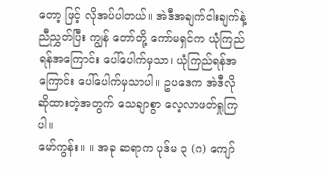တော့ ဖြင့် လိုအပ်ပါတယ်။ အဲဒီအချက်ငါးချက်နဲ့ ညီညွှတ်ပြီး ကျွန် တော်တို့ ကော်မရှင်က ယုံကြည်ရန်အကြောင်း ပေါ်ပေါက်မှသာ၊ ယုံကြည်ရန်အကြောင်း ပေါ်ပေါက်မှသာပါ။ ဥပဒေက အဲဒီလို ဆိုထားတဲ့အတွက် သေချာစွာ လေ့လာဖတ်ရှုကြပါ။
မော်ကွန်း။ ။ အခု ဆရာက ပုဒ်မ ၃ (ဂ) ကျော်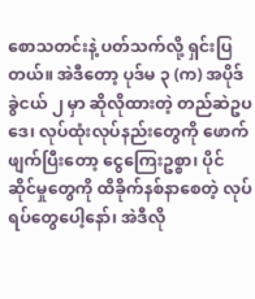စောသတင်းနဲ့ ပတ်သက်လို့ ရှင်းပြတယ်။ အဲဒီတော့ ပုဒ်မ ၃ (က) အပိုဒ်ခွဲငယ် ၂ မှာ ဆိုလိုထားတဲ့ တည်ဆဲဥပဒေ၊ လုပ်ထုံးလုပ်နည်းတွေကို ဖောက်ဖျက်ပြီးတော့ ငွေကြေးဥစ္စာ၊ ပိုင် ဆိုင်မှုတွေကို ထိခိုက်နစ်နာစေတဲ့ လုပ်ရပ်တွေပေါ့နော်၊ အဲဒီလို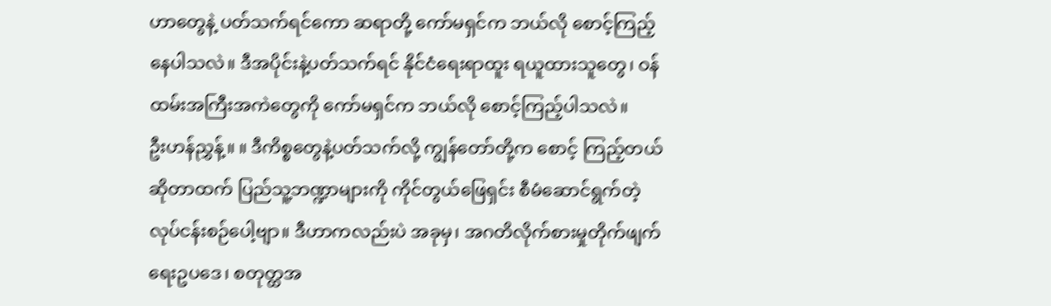ဟာတွေနဲ့ ပတ်သက်ရင်ကော ဆရာတို့ ကော်မရှင်က ဘယ်လို စောင့်ကြည့်နေပါသလဲ။ ဒီအပိုင်းနဲ့ပတ်သက်ရင် နိုင်ငံရေးရာထူး ရယူထားသူတွေ၊ ဝန်ထမ်းအကြီးအကဲတွေကို ကော်မရှင်က ဘယ်လို စောင့်ကြည့်ပါသလဲ။
ဦးဟန်ညွှန့်။ ။ ဒီကိစ္စတွေနဲ့ပတ်သက်လို့ ကျွန်တော်တို့က စောင့် ကြည့်တယ်ဆိုတာထက် ပြည်သူ့ဘဏ္ဍာများကို ကိုင်တွယ်ဖြေရှင်း စီမံဆောင်ရွက်တဲ့ လုပ်ငန်းစဉ်ပေါ့ဗျာ။ ဒီဟာကလည်းပဲ အခုမှ၊ အဂတိလိုက်စားမှုတိုက်ဖျက်ရေးဥပဒေ၊ စတုတ္ထအ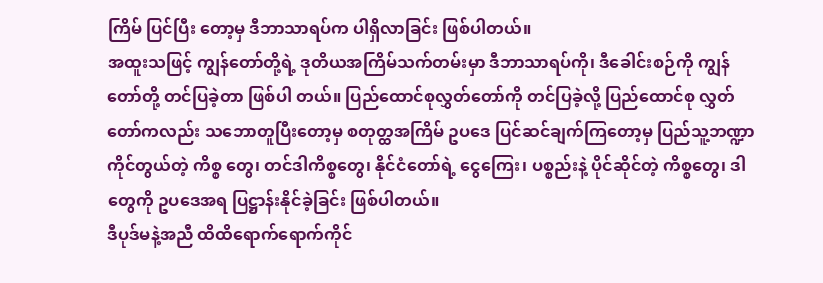ကြိမ် ပြင်ပြီး တော့မှ ဒီဘာသာရပ်က ပါရှိလာခြင်း ဖြစ်ပါတယ်။
အထူးသဖြင့် ကျွန်တော်တို့ရဲ့ ဒုတိယအကြိမ်သက်တမ်းမှာ ဒီဘာသာရပ်ကို၊ ဒီခေါင်းစဉ်ကို ကျွန်တော်တို့ တင်ပြခဲ့တာ ဖြစ်ပါ တယ်။ ပြည်ထောင်စုလွှတ်တော်ကို တင်ပြခဲ့လို့ ပြည်ထောင်စု လွှတ်တော်ကလည်း သဘောတူပြီးတော့မှ စတုတ္ထအကြိမ် ဥပဒေ ပြင်ဆင်ချက်ကြတော့မှ ပြည်သူ့ဘဏ္ဍာ ကိုင်တွယ်တဲ့ ကိစ္စ တွေ၊ တင်ဒါကိစ္စတွေ၊ နိုင်ငံတော်ရဲ့ ငွေကြေး၊ ပစ္စည်းနဲ့ ပိုင်ဆိုင်တဲ့ ကိစ္စတွေ၊ ဒါတွေကို ဥပဒေအရ ပြဋ္ဌာန်းနိုင်ခဲ့ခြင်း ဖြစ်ပါတယ်။
ဒီပုဒ်မနဲ့အညီ ထိထိရောက်ရောက်ကိုင်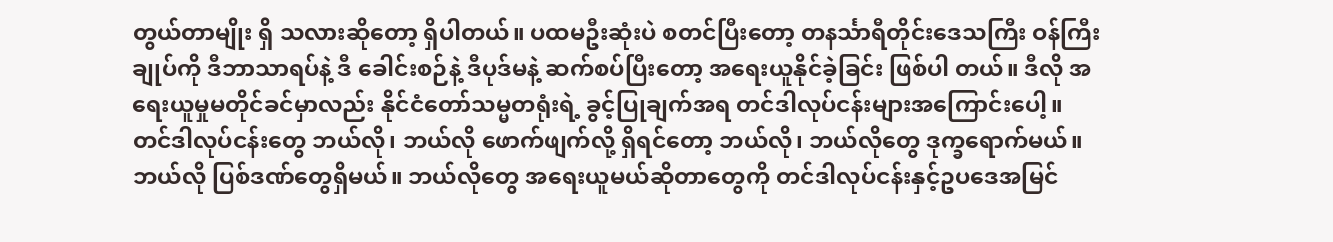တွယ်တာမျိုး ရှိ သလားဆိုတော့ ရှိပါတယ်။ ပထမဦးဆုံးပဲ စတင်ပြီးတော့ တနင်္သာရီတိုင်းဒေသကြီး ဝန်ကြီးချုပ်ကို ဒီဘာသာရပ်နဲ့ ဒီ ခေါင်းစဉ်နဲ့ ဒီပုဒ်မနဲ့ ဆက်စပ်ပြီးတော့ အရေးယူနိုင်ခဲ့ခြင်း ဖြစ်ပါ တယ်။ ဒီလို အရေးယူမှုမတိုင်ခင်မှာလည်း နိုင်ငံတော်သမ္မတရုံးရဲ့ ခွင့်ပြုချက်အရ တင်ဒါလုပ်ငန်းများအကြောင်းပေါ့။
တင်ဒါလုပ်ငန်းတွေ ဘယ်လို၊ ဘယ်လို ဖောက်ဖျက်လို့ ရှိရင်တော့ ဘယ်လို၊ ဘယ်လိုတွေ ဒုက္ခရောက်မယ်။ ဘယ်လို ပြစ်ဒဏ်တွေရှိမယ်။ ဘယ်လိုတွေ အရေးယူမယ်ဆိုတာတွေကို တင်ဒါလုပ်ငန်းနှင့်ဥပဒေအမြင်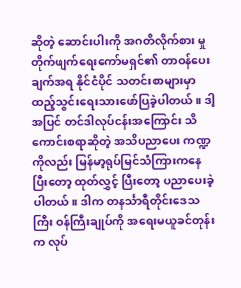ဆိုတဲ့ ဆောင်းပါးကို အဂတိလိုက်စား မှု တိုက်ဖျက်ရေးကော်မရှင်၏ တာဝန်ပေးချက်အရ နိုင်ငံပိုင် သတင်းစာများမှာ ထည့်သွင်းရေးသားဖော်ပြခဲ့ပါတယ်။ ဒါ့အပြင် တင်ဒါလုပ်ငန်းအကြောင်း သိကောင်းစရာဆိုတဲ့ အသိပညာပေး ကဏ္ဍကိုလည်း မြန်မာ့ရုပ်မြင်သံကြားကနေပြီးတော့ ထုတ်လွှင့် ပြီးတော့ ပညာပေးခဲ့ပါတယ်။ ဒါက တနင်္သာရီတိုင်းဒေသကြီး ဝန်ကြီးချုပ်ကို အရေးမယူခင်တုန်းက လုပ်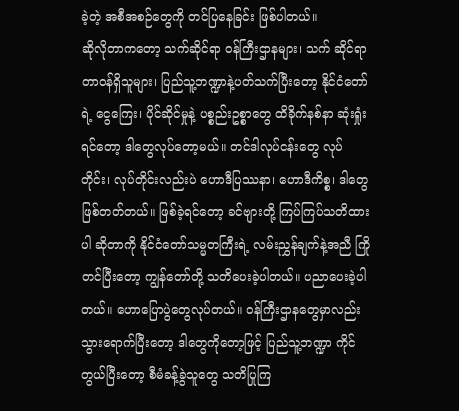ခဲ့တဲ့ အစီအစဉ်တွေကို တင်ပြနေခြင်း ဖြစ်ပါတယ်။
ဆိုလိုတာကတော့ သက်ဆိုင်ရာ ဝန်ကြီးဌာနများ၊ သက် ဆိုင်ရာ တာဝန်ရှိသူများ၊ ပြည်သူ့ဘဏ္ဍာနဲ့ပတ်သက်ပြီးတော့ နိုင်ငံတော်ရဲ့ ငွေကြေး၊ ပိုင်ဆိုင်မှုနဲ့ ပစ္စည်းဥစ္စာတွေ ထိခိုက်နစ်နာ ဆုံးရှုံးရင်တော့ ဒါတွေလုပ်တော့မယ်။ တင်ဒါလုပ်ငန်းတွေ လုပ် တိုင်း၊ လုပ်တိုင်းလည်းပဲ ဟောဒီပြဿနာ၊ ဟောဒီကိစ္စ၊ ဒါတွေ ဖြစ်တတ်တယ်။ ဖြစ်ခဲ့ရင်တော့ ခင်ဗျားတို့ ကြပ်ကြပ်သတိထားပါ ဆိုတာကို နိုင်ငံတော်သမ္မတကြီးရဲ့ လမ်းညွှန်ချက်နဲ့အညီ ကြိုတင်ပြီးတော့ ကျွန်တော်တို့ သတိပေးခဲ့ပါတယ်။ ပညာပေးခဲ့ပါ တယ်။ ဟောပြောပွဲတွေလုပ်တယ်။ ဝန်ကြီးဌာနတွေမှာလည်း သွားရောက်ပြီးတော့ ဒါတွေကိုတော့ဖြင့် ပြည်သူ့ဘဏ္ဍာ ကိုင် တွယ်ပြီးတော့ စီမံခန့်ခွဲသူတွေ သတိပြုကြ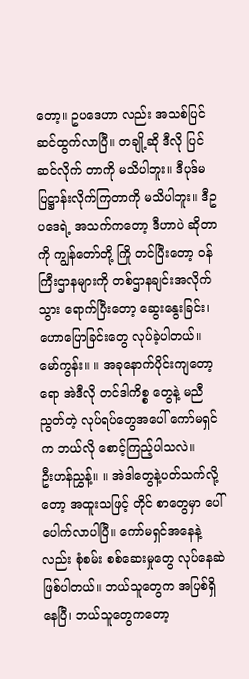တော့။ ဥပဒေဟာ လည်း အသစ်ပြင်ဆင်ထွက်လာပြီ။ တချို့ဆို ဒီလို ပြင်ဆင်လိုက် တာကို မသိပါဘူး။ ဒီပုဒ်မ ပြဋ္ဌာန်းလိုက်ကြတာကို မသိပါဘူး။ ဒီဥပဒေရဲ့ အသက်ကတော့ ဒီဟာပဲ ဆိုတာကို ကျွန်တော်တို့ ကြို တင်ပြီးတော့ ဝန်ကြီးဌာနများကို တစ်ဌာနချင်းအလိုက် သွား ရောက်ပြီးတော့ ဆွေးနွေးခြင်း၊ ဟောပြောခြင်းတွေ လုပ်ခဲ့ပါတယ်။
မော်ကွန်း။ ။ အခုနောက်ပိုင်းကျတော့ရော အဲဒီလို တင်ဒါကိစ္စ တွေနဲ့ မညီညွတ်တဲ့ လုပ်ရပ်တွေအပေါ် ကော်မရှင်က ဘယ်လို စောင့်ကြည့်ပါသလဲ။
ဦးဟန်ညွှန့်။ ။ အဲဒါတွေနဲ့ပတ်သက်လို့တော့ အထူးသဖြင့် တိုင် စာတွေမှာ ပေါ်ပေါက်လာပါပြီ။ ကော်မရှင်အနေနဲ့လည်း စုံစမ်း စစ်ဆေးမှုတွေ လုပ်နေဆဲဖြစ်ပါတယ်။ ဘယ်သူတွေက အပြစ်ရှိ နေပြီ၊ ဘယ်သူတွေကတော့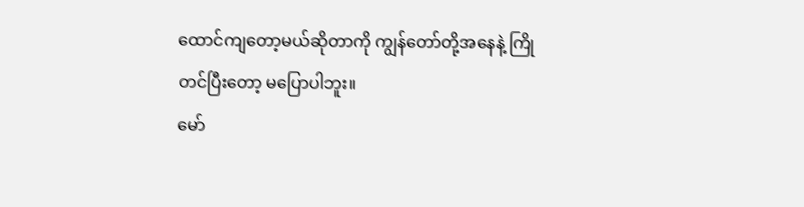ထောင်ကျတော့မယ်ဆိုတာကို ကျွန်တော်တို့အနေနဲ့ ကြိုတင်ပြီးတော့ မပြောပါဘူး။
မော်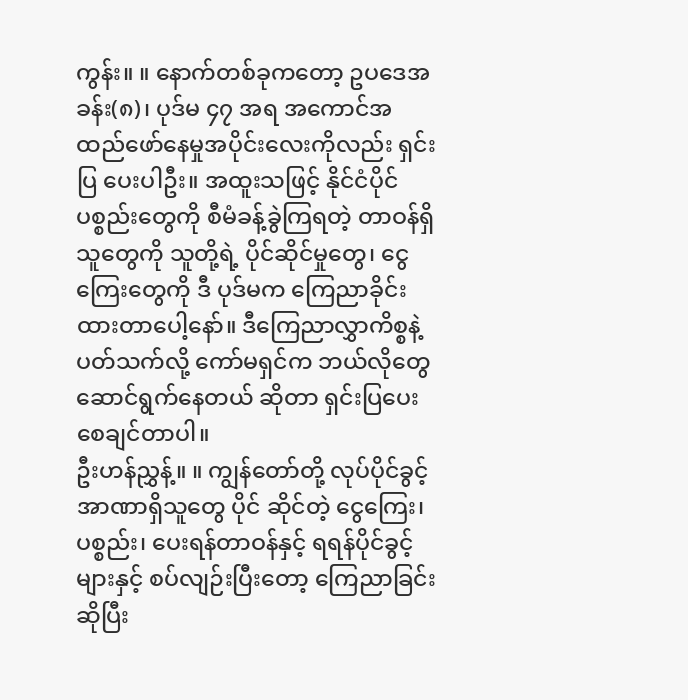ကွန်း။ ။ နောက်တစ်ခုကတော့ ဥပဒေအခန်း(၈)၊ ပုဒ်မ ၄၇ အရ အကောင်အထည်ဖော်နေမှုအပိုင်းလေးကိုလည်း ရှင်းပြ ပေးပါဦး။ အထူးသဖြင့် နိုင်ငံပိုင်ပစ္စည်းတွေကို စီမံခန့်ခွဲကြရတဲ့ တာဝန်ရှိသူတွေကို သူတို့ရဲ့ ပိုင်ဆိုင်မှုတွေ၊ ငွေကြေးတွေကို ဒီ ပုဒ်မက ကြေညာခိုင်းထားတာပေါ့နော်။ ဒီကြေညာလွှာကိစ္စနဲ့ ပတ်သက်လို့ ကော်မရှင်က ဘယ်လိုတွေဆောင်ရွက်နေတယ် ဆိုတာ ရှင်းပြပေးစေချင်တာပါ။
ဦးဟန်ညွှန့်။ ။ ကျွန်တော်တို့ လုပ်ပိုင်ခွင့်အာဏာရှိသူတွေ ပိုင် ဆိုင်တဲ့ ငွေကြေး၊ ပစ္စည်း၊ ပေးရန်တာဝန်နှင့် ရရန်ပိုင်ခွင့်များနှင့် စပ်လျဉ်းပြီးတော့ ကြေညာခြင်းဆိုပြီး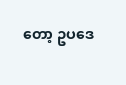တော့ ဥပဒေ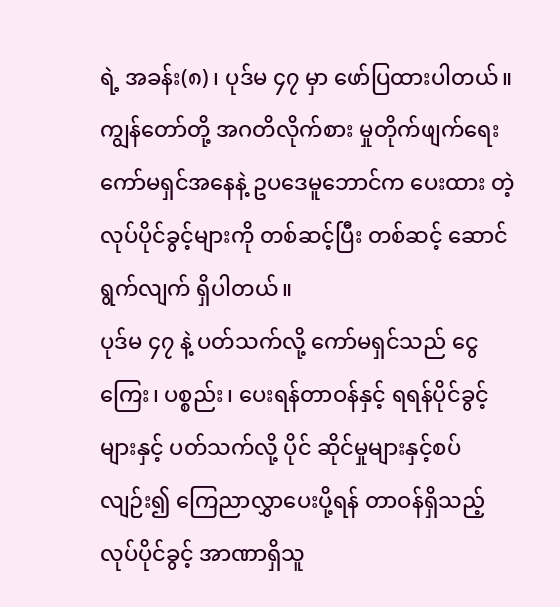ရဲ့ အခန်း(၈)၊ ပုဒ်မ ၄၇ မှာ ဖော်ပြထားပါတယ်။ ကျွန်တော်တို့ အဂတိလိုက်စား မှုတိုက်ဖျက်ရေးကော်မရှင်အနေနဲ့ ဥပဒေမူဘောင်က ပေးထား တဲ့ လုပ်ပိုင်ခွင့်များကို တစ်ဆင့်ပြီး တစ်ဆင့် ဆောင်ရွက်လျက် ရှိပါတယ်။
ပုဒ်မ ၄၇ နဲ့ ပတ်သက်လို့ ကော်မရှင်သည် ငွေကြေး၊ ပစ္စည်း၊ ပေးရန်တာဝန်နှင့် ရရန်ပိုင်ခွင့်များနှင့် ပတ်သက်လို့ ပိုင် ဆိုင်မှုများနှင့်စပ်လျဉ်း၍ ကြေညာလွှာပေးပို့ရန် တာဝန်ရှိသည့် လုပ်ပိုင်ခွင့် အာဏာရှိသူ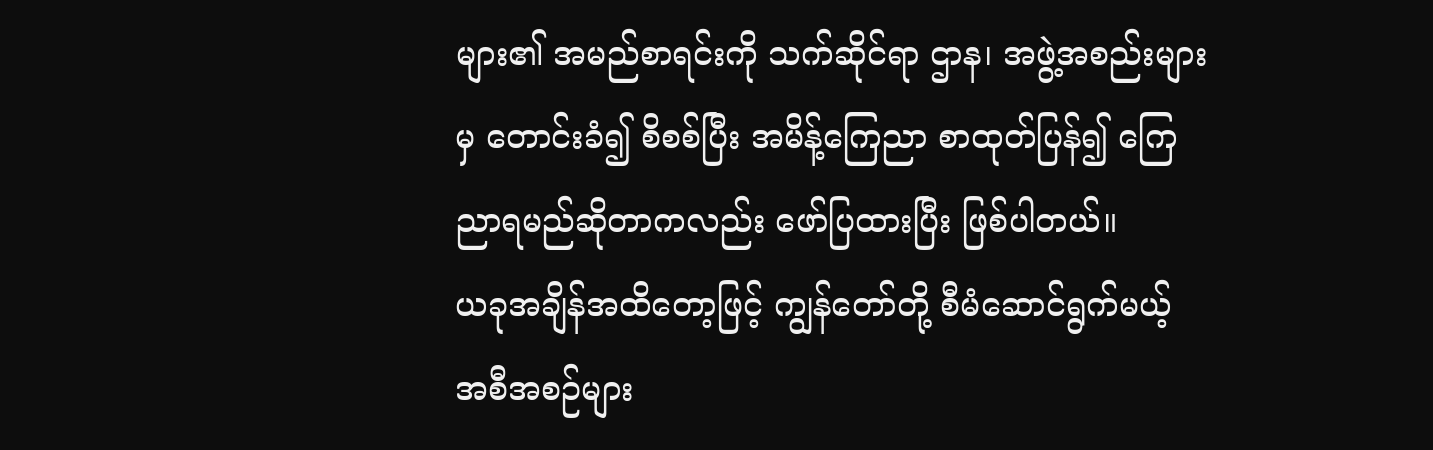များ၏ အမည်စာရင်းကို သက်ဆိုင်ရာ ဌာန၊ အဖွဲ့အစည်းများမှ တောင်းခံ၍ စိစစ်ပြီး အမိန့်ကြေညာ စာထုတ်ပြန်၍ ကြေညာရမည်ဆိုတာကလည်း ဖော်ပြထားပြီး ဖြစ်ပါတယ်။
ယခုအချိန်အထိတော့ဖြင့် ကျွန်တော်တို့ စီမံဆောင်ရွက်မယ့် အစီအစဉ်များ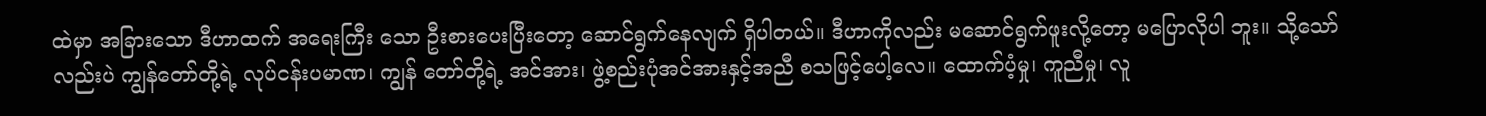ထဲမှာ အခြားသော ဒီဟာထက် အရေးကြီး သော ဦးစားပေးပြီးတော့ ဆောင်ရွက်နေလျက် ရှိပါတယ်။ ဒီဟာကိုလည်း မဆောင်ရွက်ဖူးလို့တော့ မပြောလိုပါ ဘူး။ သို့သော်လည်းပဲ ကျွန်တော်တို့ရဲ့ လုပ်ငန်းပမာဏ၊ ကျွန် တော်တို့ရဲ့ အင်အား၊ ဖွဲ့စည်းပုံအင်အားနှင့်အညီ စသဖြင့်ပေါ့လေ။ ထောက်ပံ့မှု၊ ကူညီမှု၊ လူ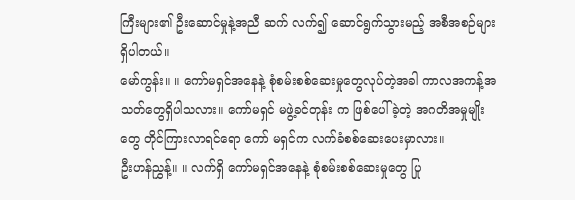ကြီးများ၏ ဦးဆောင်မှုနဲ့အညီ ဆက် လက်၍ ဆောင်ရွက်သွားမည့် အစီအစဉ်များ ရှိပါတယ်။
မော်ကွန်း။ ။ ကော်မရှင်အနေနဲ့ စုံစမ်းစစ်ဆေးမှုတွေလုပ်တဲ့အခါ ကာလအကန့်အသတ်တွေရှိပါသလား။ ကော်မရှင် မဖွဲ့ခင်တုန်း က ဖြစ်ပေါ်ခဲ့တဲ့ အဂတိအမှုမျိုးတွေ တိုင်ကြားလာရင်ရော ကော် မရှင်က လက်ခံစစ်ဆေးပေးမှာလား။
ဦးဟန်ညွှန့်။ ။ လက်ရှိ ကော်မရှင်အနေနဲ့ စုံစမ်းစစ်ဆေးမှုတွေ ပြု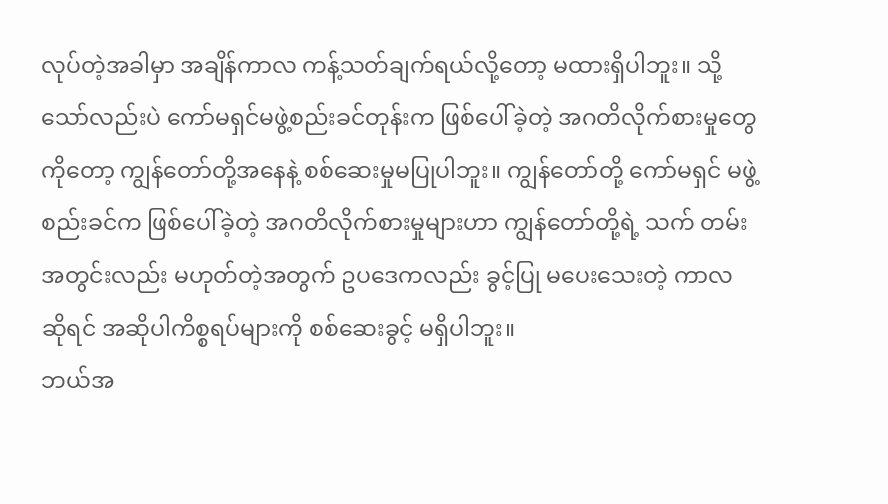လုပ်တဲ့အခါမှာ အချိန်ကာလ ကန့်သတ်ချက်ရယ်လို့တော့ မထားရှိပါဘူး။ သို့သော်လည်းပဲ ကော်မရှင်မဖွဲ့စည်းခင်တုန်းက ဖြစ်ပေါ်ခဲ့တဲ့ အဂတိလိုက်စားမှုတွေကိုတော့ ကျွန်တော်တို့အနေနဲ့ စစ်ဆေးမှုမပြုပါဘူး။ ကျွန်တော်တို့ ကော်မရှင် မဖွဲ့စည်းခင်က ဖြစ်ပေါ်ခဲ့တဲ့ အဂတိလိုက်စားမှုများဟာ ကျွန်တော်တို့ရဲ့ သက် တမ်းအတွင်းလည်း မဟုတ်တဲ့အတွက် ဥပဒေကလည်း ခွင့်ပြု မပေးသေးတဲ့ ကာလဆိုရင် အဆိုပါကိစ္စရပ်များကို စစ်ဆေးခွင့် မရှိပါဘူး။
ဘယ်အ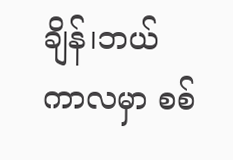ချိန်၊ဘယ်ကာလမှာ စစ်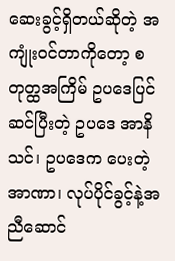ဆေးခွင့်ရှိတယ်ဆိုတဲ့ အကျုံးဝင်တာကိုတော့ စတုတ္ထအကြိမ် ဥပဒေပြင်ဆင်ပြီးတဲ့ ဥပဒေ အာနိသင်၊ ဥပဒေက ပေးတဲ့ အာဏာ၊ လုပ်ပိုင်ခွင့်နဲ့အညီဆောင်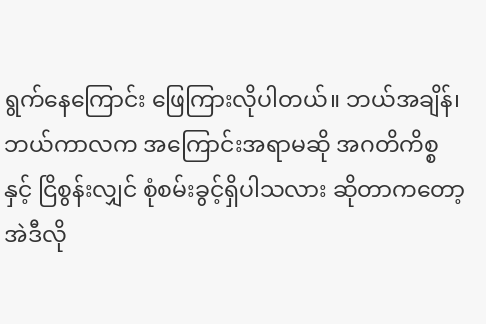ရွက်နေကြောင်း ဖြေကြားလိုပါတယ်။ ဘယ်အချိန်၊ ဘယ်ကာလက အကြောင်းအရာမဆို အဂတိကိစ္စနှင့် ငြိစွန်းလျှင် စုံစမ်းခွင့်ရှိပါသလား ဆိုတာကတော့ အဲဒီလို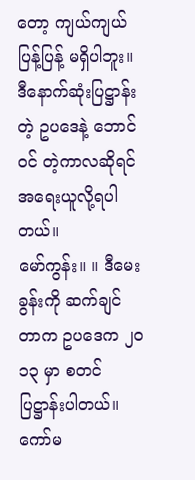တော့ ကျယ်ကျယ် ပြန့်ပြန့် မရှိပါဘူး။ ဒီနောက်ဆုံးပြဋ္ဌာန်းတဲ့ ဥပဒေနဲ့ ဘောင်ဝင် တဲ့ကာလဆိုရင် အရေးယူလို့ရပါတယ်။
မော်ကွန်း။ ။ ဒီမေးခွန်းကို ဆက်ချင်တာက ဥပဒေက ၂ဝ၁၃ မှာ စတင်ပြဋ္ဌာန်းပါတယ်။ ကော်မ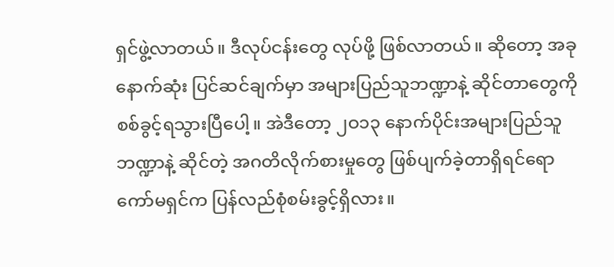ရှင်ဖွဲ့လာတယ်။ ဒီလုပ်ငန်းတွေ လုပ်ဖို့ ဖြစ်လာတယ်။ ဆိုတော့ အခုနောက်ဆုံး ပြင်ဆင်ချက်မှာ အများပြည်သူဘဏ္ဍာနဲ့ ဆိုင်တာတွေကို စစ်ခွင့်ရသွားပြီပေါ့။ အဲဒီတော့ ၂ဝ၁၃ နောက်ပိုင်းအများပြည်သူဘဏ္ဍာနဲ့ ဆိုင်တဲ့ အဂတိလိုက်စားမှုတွေ ဖြစ်ပျက်ခဲ့တာရှိရင်ရော ကော်မရှင်က ပြန်လည်စုံစမ်းခွင့်ရှိလား။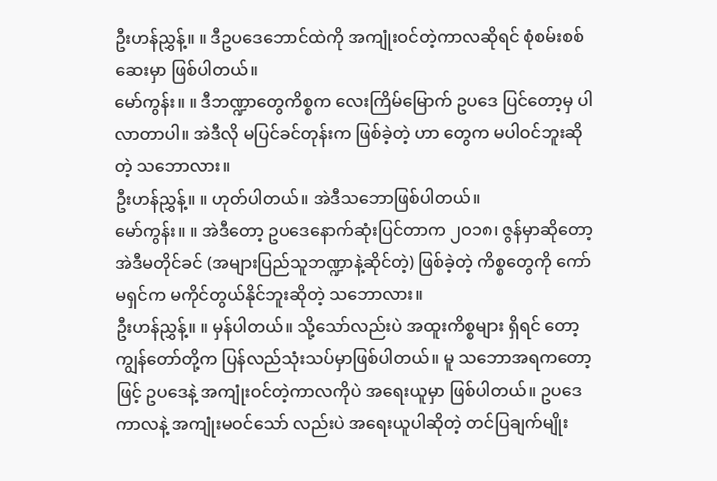ဦးဟန်ညွှန့်။ ။ ဒီဥပဒေဘောင်ထဲကို အကျုံးဝင်တဲ့ကာလဆိုရင် စုံစမ်းစစ်ဆေးမှာ ဖြစ်ပါတယ်။
မော်ကွန်း။ ။ ဒီဘဏ္ဍာတွေကိစ္စက လေးကြိမ်မြောက် ဥပဒေ ပြင်တော့မှ ပါလာတာပါ။ အဲဒီလို မပြင်ခင်တုန်းက ဖြစ်ခဲ့တဲ့ ဟာ တွေက မပါဝင်ဘူးဆိုတဲ့ သဘောလား။
ဦးဟန်ညွှန့်။ ။ ဟုတ်ပါတယ်။ အဲဒီသဘောဖြစ်ပါတယ်။
မော်ကွန်း။ ။ အဲဒီတော့ ဥပဒေနောက်ဆုံးပြင်တာက ၂ဝ၁၈၊ ဇွန်မှာဆိုတော့ အဲဒီမတိုင်ခင် (အများပြည်သူဘဏ္ဍာနဲ့ဆိုင်တဲ့) ဖြစ်ခဲ့တဲ့ ကိစ္စတွေကို ကော်မရှင်က မကိုင်တွယ်နိုင်ဘူးဆိုတဲ့ သဘောလား။
ဦးဟန်ညွှန့်။ ။ မှန်ပါတယ်။ သို့သော်လည်းပဲ အထူးကိစ္စများ ရှိရင် တော့ ကျွန်တော်တို့က ပြန်လည်သုံးသပ်မှာဖြစ်ပါတယ်။ မူ သဘောအရကတော့ဖြင့် ဥပဒေနဲ့ အကျုံးဝင်တဲ့ကာလကိုပဲ အရေးယူမှာ ဖြစ်ပါတယ်။ ဥပဒေကာလနဲ့ အကျုံးမဝင်သော် လည်းပဲ အရေးယူပါဆိုတဲ့ တင်ပြချက်မျိုး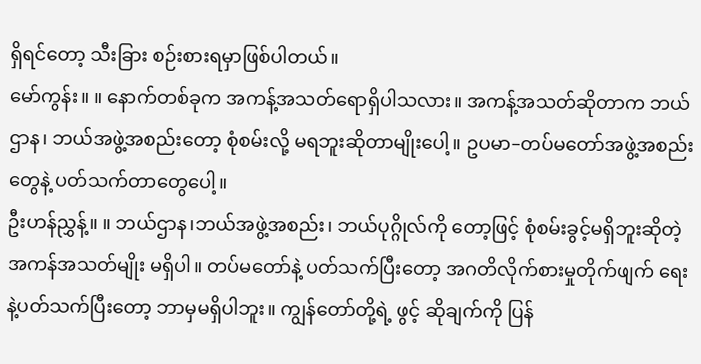ရှိရင်တော့ သီးခြား စဉ်းစားရမှာဖြစ်ပါတယ်။
မော်ကွန်း။ ။ နောက်တစ်ခုက အကန့်အသတ်ရောရှိပါသလား။ အကန့်အသတ်ဆိုတာက ဘယ်ဌာန၊ ဘယ်အဖွဲ့အစည်းတော့ စုံစမ်းလို့ မရဘူးဆိုတာမျိုးပေါ့။ ဥပမာ–တပ်မတော်အဖွဲ့အစည်း တွေနဲ့ ပတ်သက်တာတွေပေါ့။
ဦးဟန်ညွှန့်။ ။ ဘယ်ဌာန၊ဘယ်အဖွဲ့အစည်း၊ ဘယ်ပုဂ္ဂိုလ်ကို တော့ဖြင့် စုံစမ်းခွင့်မရှိဘူးဆိုတဲ့ အကန်အသတ်မျိုး မရှိပါ။ တပ်မတော်နဲ့ ပတ်သက်ပြီးတော့ အဂတိလိုက်စားမှုတိုက်ဖျက် ရေးနဲ့ပတ်သက်ပြီးတော့ ဘာမှမရှိပါဘူး။ ကျွန်တော်တို့ရဲ့ ဖွင့် ဆိုချက်ကို ပြန်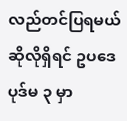လည်တင်ပြရမယ်ဆိုလိုရှိရင် ဥပဒေပုဒ်မ ၃ မှာ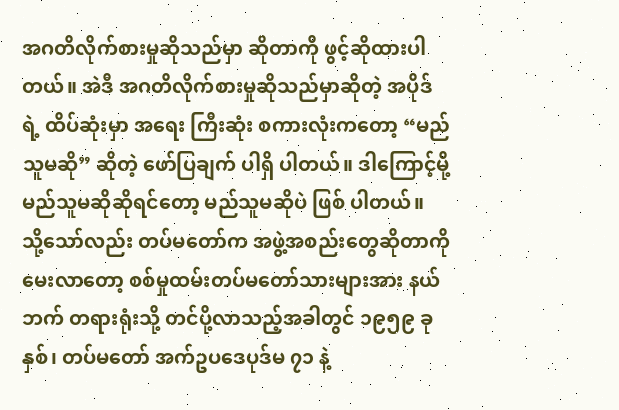အဂတိလိုက်စားမှုဆိုသည်မှာ ဆိုတာကို ဖွင့်ဆိုထားပါတယ်။ အဲဒီ အဂတိလိုက်စားမှုဆိုသည်မှာဆိုတဲ့ အပိုဒ်ရဲ့ ထိပ်ဆုံးမှာ အရေး ကြီးဆုံး စကားလုံးကတော့ “မည်သူမဆို” ဆိုတဲ့ ဖော်ပြချက် ပါရှိ ပါတယ်။ ဒါကြောင့်မို့ မည်သူမဆိုဆိုရင်တော့ မည်သူမဆိုပဲ ဖြစ် ပါတယ်။
သို့သော်လည်း တပ်မတော်က အဖွဲ့အစည်းတွေဆိုတာကို မေးလာတော့ စစ်မှုထမ်းတပ်မတော်သားများအား နယ်ဘက် တရားရုံးသို့ တင်ပို့လာသည့်အခါတွင် ၁၉၅၉ ခုနှစ်၊ တပ်မတော် အက်ဥပဒေပုဒ်မ ၇၁ နဲ့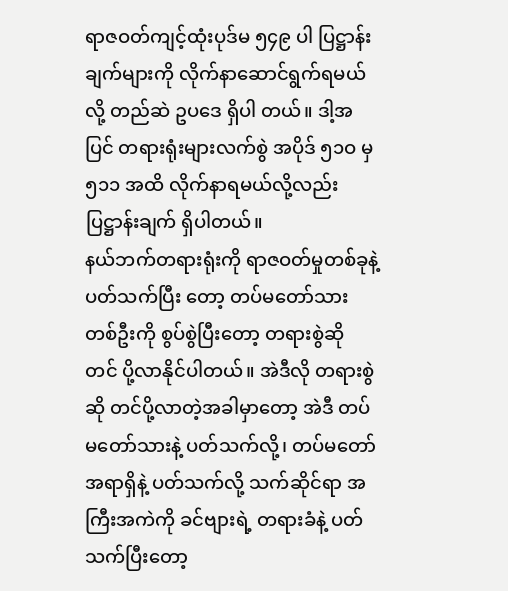ရာဇဝတ်ကျင့်ထုံးပုဒ်မ ၅၄၉ ပါ ပြဋ္ဌာန်း ချက်များကို လိုက်နာဆောင်ရွက်ရမယ်လို့ တည်ဆဲ ဥပဒေ ရှိပါ တယ်။ ဒါ့အပြင် တရားရုံးများလက်စွဲ အပိုဒ် ၅၁ဝ မှ ၅၁၁ အထိ လိုက်နာရမယ်လို့လည်း ပြဋ္ဌာန်းချက် ရှိပါတယ်။
နယ်ဘက်တရားရုံးကို ရာဇဝတ်မှုတစ်ခုနဲ့ ပတ်သက်ပြီး တော့ တပ်မတော်သားတစ်ဦးကို စွပ်စွဲပြီးတော့ တရားစွဲဆို တင် ပို့လာနိုင်ပါတယ်။ အဲဒီလို တရားစွဲဆို တင်ပို့လာတဲ့အခါမှာတော့ အဲဒီ တပ်မတော်သားနဲ့ ပတ်သက်လို့၊ တပ်မတော်အရာရှိနဲ့ ပတ်သက်လို့ သက်ဆိုင်ရာ အကြီးအကဲကို ခင်ဗျားရဲ့ တရားခံနဲ့ ပတ်သက်ပြီးတော့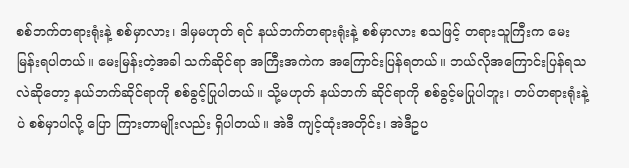စစ်ဘက်တရားရုံးနဲ့ စစ်မှာလား၊ ဒါမှမဟုတ် ရင် နယ်ဘက်တရားရုံးနဲ့ စစ်မှာလား စသဖြင့် တရားသူကြီးက မေးမြန်းရပါတယ်။ မေးမြန်းတဲ့အခါ သက်ဆိုင်ရာ အကြီးအကဲက အကြောင်းပြန်ရတယ်။ ဘယ်လိုအကြောင်းပြန်ရသလဲဆိုတော့ နယ်ဘက်ဆိုင်ရာကို စစ်ခွင့်ပြုပါတယ်။ သို့မဟုတ် နယ်ဘက် ဆိုင်ရာကို စစ်ခွင့်မပြုပါဘူး၊ တပ်တရားရုံးနဲ့ပဲ စစ်မှာပါလို့ ပြော ကြားတာမျိုးလည်း ရှိပါတယ်။ အဲဒီ ကျင့်ထုံးအတိုင်း၊ အဲဒီဥပ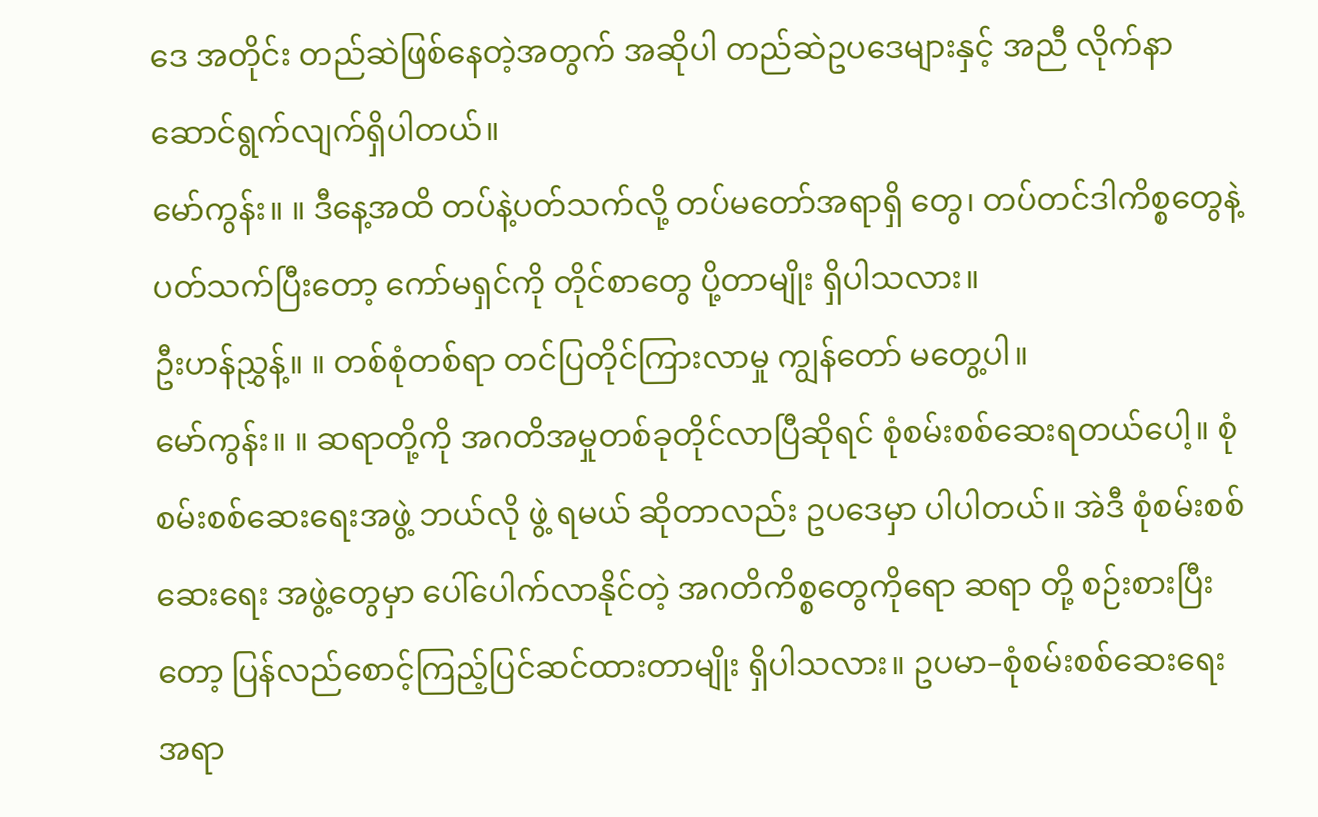ဒေ အတိုင်း တည်ဆဲဖြစ်နေတဲ့အတွက် အဆိုပါ တည်ဆဲဥပဒေများနှင့် အညီ လိုက်နာဆောင်ရွက်လျက်ရှိပါတယ်။
မော်ကွန်း။ ။ ဒီနေ့အထိ တပ်နဲ့ပတ်သက်လို့ တပ်မတော်အရာရှိ တွေ၊ တပ်တင်ဒါကိစ္စတွေနဲ့ ပတ်သက်ပြီးတော့ ကော်မရှင်ကို တိုင်စာတွေ ပို့တာမျိုး ရှိပါသလား။
ဦးဟန်ညွှန့်။ ။ တစ်စုံတစ်ရာ တင်ပြတိုင်ကြားလာမှု ကျွန်တော် မတွေ့ပါ။
မော်ကွန်း။ ။ ဆရာတို့ကို အဂတိအမှုတစ်ခုတိုင်လာပြီဆိုရင် စုံစမ်းစစ်ဆေးရတယ်ပေါ့။ စုံစမ်းစစ်ဆေးရေးအဖွဲ့ ဘယ်လို ဖွဲ့ ရမယ် ဆိုတာလည်း ဥပဒေမှာ ပါပါတယ်။ အဲဒီ စုံစမ်းစစ်ဆေးရေး အဖွဲ့တွေမှာ ပေါ်ပေါက်လာနိုင်တဲ့ အဂတိကိစ္စတွေကိုရော ဆရာ တို့ စဉ်းစားပြီးတော့ ပြန်လည်စောင့်ကြည့်ပြင်ဆင်ထားတာမျိုး ရှိပါသလား။ ဥပမာ–စုံစမ်းစစ်ဆေးရေးအရာ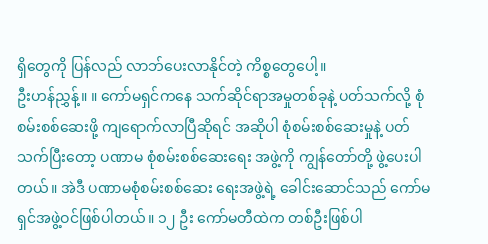ရှိတွေကို ပြန်လည် လာဘ်ပေးလာနိုင်တဲ့ ကိစ္စတွေပေါ့။
ဦးဟန်ညွှန့်။ ။ ကော်မရှင်ကနေ သက်ဆိုင်ရာအမှုတစ်ခုနဲ့ ပတ်သက်လို့ စုံစမ်းစစ်ဆေးဖို့ ကျရောက်လာပြီဆိုရင် အဆိုပါ စုံစမ်းစစ်ဆေးမှုနဲ့ ပတ်သက်ပြီးတော့ ပဏာမ စုံစမ်းစစ်ဆေးရေး အဖွဲ့ကို ကျွန်တော်တို့ ဖွဲ့ပေးပါတယ်။ အဲဒီ ပဏာမစုံစမ်းစစ်ဆေး ရေးအဖွဲ့ရဲ့ ခေါင်းဆောင်သည် ကော်မရှင်အဖွဲ့ဝင်ဖြစ်ပါတယ်။ ၁၂ ဦး ကော်မတီထဲက တစ်ဦးဖြစ်ပါ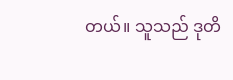တယ်။ သူသည် ဒုတိ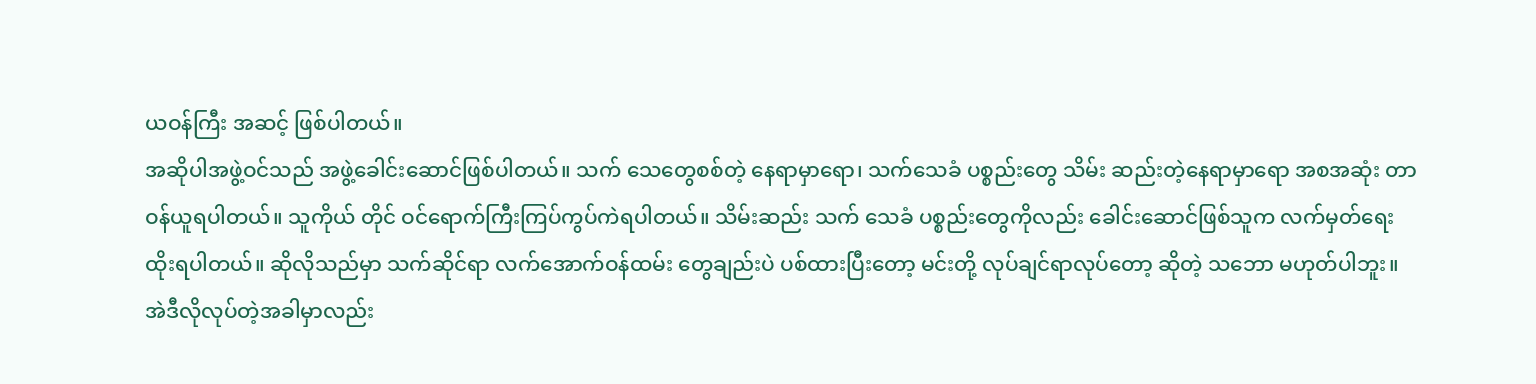ယဝန်ကြီး အဆင့် ဖြစ်ပါတယ်။
အဆိုပါအဖွဲ့ဝင်သည် အဖွဲ့ခေါင်းဆောင်ဖြစ်ပါတယ်။ သက် သေတွေစစ်တဲ့ နေရာမှာရော၊ သက်သေခံ ပစ္စည်းတွေ သိမ်း ဆည်းတဲ့နေရာမှာရော အစအဆုံး တာဝန်ယူရပါတယ်။ သူကိုယ် တိုင် ဝင်ရောက်ကြီးကြပ်ကွပ်ကဲရပါတယ်။ သိမ်းဆည်း သက် သေခံ ပစ္စည်းတွေကိုလည်း ခေါင်းဆောင်ဖြစ်သူက လက်မှတ်ရေး ထိုးရပါတယ်။ ဆိုလိုသည်မှာ သက်ဆိုင်ရာ လက်အောက်ဝန်ထမ်း တွေချည်းပဲ ပစ်ထားပြီးတော့ မင်းတို့ လုပ်ချင်ရာလုပ်တော့ ဆိုတဲ့ သဘော မဟုတ်ပါဘူး။
အဲဒီလိုလုပ်တဲ့အခါမှာလည်း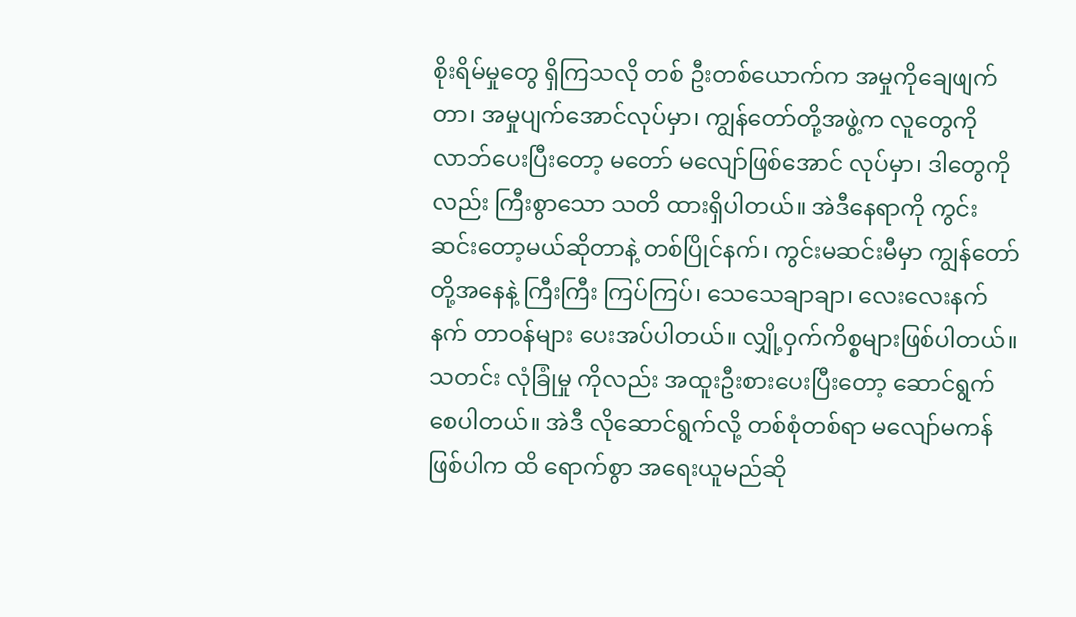စိုးရိမ်မှုတွေ ရှိကြသလို တစ် ဦးတစ်ယောက်က အမှုကိုချေဖျက်တာ၊ အမှုပျက်အောင်လုပ်မှာ၊ ကျွန်တော်တို့အဖွဲ့က လူတွေကို လာဘ်ပေးပြီးတော့ မတော် မလျော်ဖြစ်အောင် လုပ်မှာ၊ ဒါတွေကိုလည်း ကြီးစွာသော သတိ ထားရှိပါတယ်။ အဲဒီနေရာကို ကွင်းဆင်းတော့မယ်ဆိုတာနဲ့ တစ်ပြိုင်နက်၊ ကွင်းမဆင်းမီမှာ ကျွန်တော်တို့အနေနဲ့ ကြီးကြီး ကြပ်ကြပ်၊ သေသေချာချာ၊ လေးလေးနက်နက် တာဝန်များ ပေးအပ်ပါတယ်။ လျှို့ဝှက်ကိစ္စများဖြစ်ပါတယ်။ သတင်း လုံခြုံမှု ကိုလည်း အထူးဦးစားပေးပြီးတော့ ဆောင်ရွက်စေပါတယ်။ အဲဒီ လိုဆောင်ရွက်လို့ တစ်စုံတစ်ရာ မလျော်မကန် ဖြစ်ပါက ထိ ရောက်စွာ အရေးယူမည်ဆို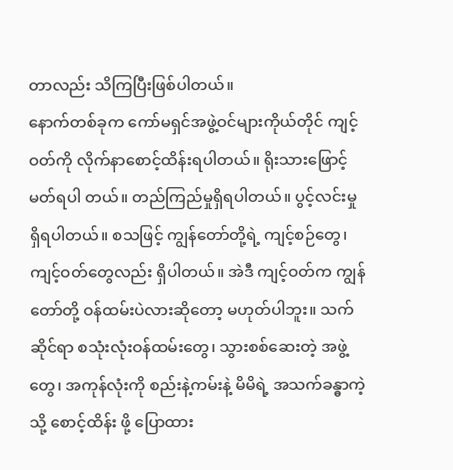တာလည်း သိကြပြီးဖြစ်ပါတယ်။
နောက်တစ်ခုက ကော်မရှင်အဖွဲ့ဝင်များကိုယ်တိုင် ကျင့် ဝတ်ကို လိုက်နာစောင့်ထိန်းရပါတယ်။ ရိုးသားဖြောင့်မတ်ရပါ တယ်။ တည်ကြည်မှုရှိရပါတယ်။ ပွင့်လင်းမှုရှိရပါတယ်။ စသဖြင့် ကျွန်တော်တို့ရဲ့ ကျင့်စဉ်တွေ၊ ကျင့်ဝတ်တွေလည်း ရှိပါတယ်။ အဲဒီ ကျင့်ဝတ်က ကျွန်တော်တို့ ဝန်ထမ်းပဲလားဆိုတော့ မဟုတ်ပါဘူး။ သက်ဆိုင်ရာ စသုံးလုံးဝန်ထမ်းတွေ၊ သွားစစ်ဆေးတဲ့ အဖွဲ့တွေ၊ အကုန်လုံးကို စည်းနဲ့ကမ်းနဲ့ မိမိရဲ့ အသက်ခန္ဓာကဲ့သို့ စောင့်ထိန်း ဖို့ ပြောထား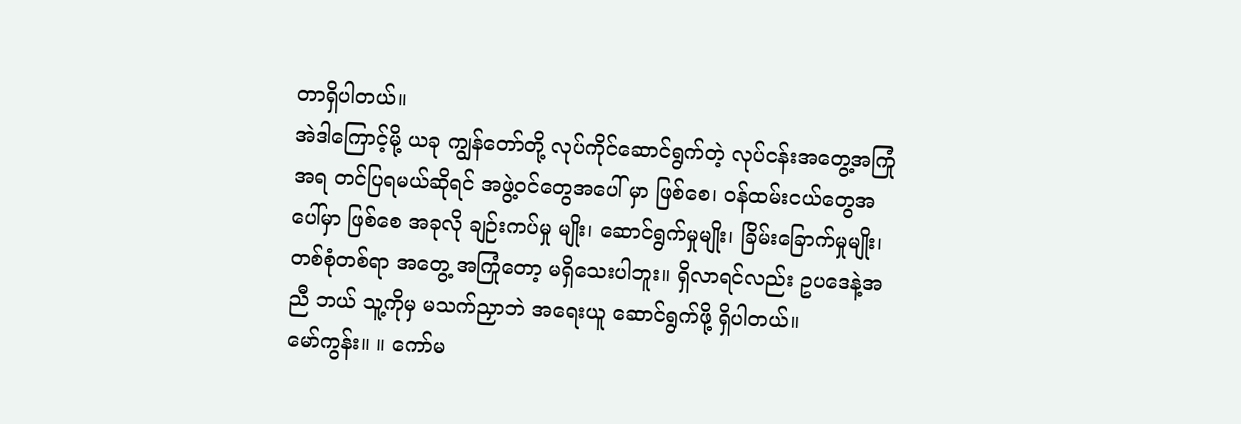တာရှိပါတယ်။
အဲဒါကြောင့်မို့ ယခု ကျွန်တော်တို့ လုပ်ကိုင်ဆောင်ရွက်တဲ့ လုပ်ငန်းအတွေ့အကြုံအရ တင်ပြရမယ်ဆိုရင် အဖွဲ့ဝင်တွေအပေါ် မှာ ဖြစ်စေ၊ ဝန်ထမ်းငယ်တွေအပေါ်မှာ ဖြစ်စေ အခုလို ချဉ်းကပ်မှု မျိုး၊ ဆောင်ရွက်မှုမျိုး၊ ခြိမ်းခြောက်မှုမျိုး၊ တစ်စုံတစ်ရာ အတွေ့ အကြုံတော့ မရှိသေးပါဘူး။ ရှိလာရင်လည်း ဥပဒေနဲ့အညီ ဘယ် သူ့ကိုမှ မသက်ညှာဘဲ အရေးယူ ဆောင်ရွက်ဖို့ ရှိပါတယ်။
မော်ကွန်း။ ။ ကော်မ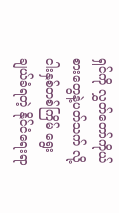ရှင်ကို လွှတ်တော်ကိုယ်စားတွေနဲ့ပတ်သက် လို့ ငါးနှစ်တစ်ကြိမ် ရွေးချယ်ခံရတဲ့ နိုင်ငံရေးရာ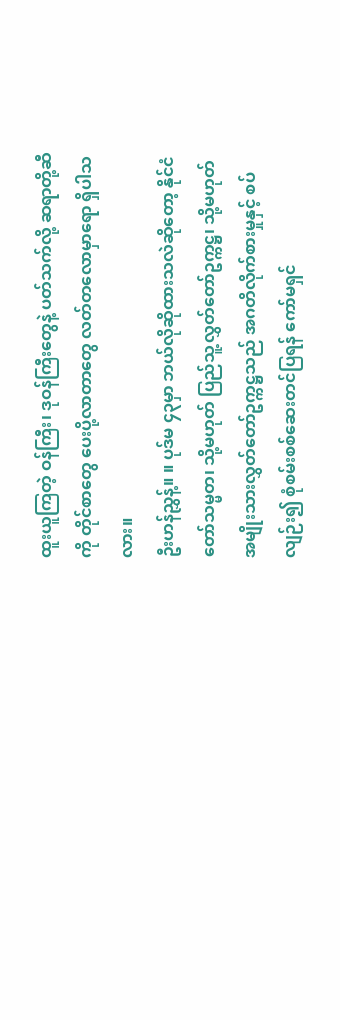ထူးယူကြတဲ့ ဝန်ကြီး၊ ဒုဝန်ကြီးတွေနဲ့ ပတ်သက်လို့ ဆရာတို့ဆီကို တိုင်စာတွေ ပေးပို့လာတာတွေ လတ်တလောမှာရော ရှိပါသလား။
ဦးဟန်ညွှန့်။ ။ ပုဒ်မ ၄၃မှာ ဘယ်လိုဆိုထားသလဲဆိုတော့ နိုင်ငံ တော်သမ္မတ၊ သို့မဟုတ် ပြည်သူ့လွှတ်တော်ဥက္ကဋ္ဌ၊ သို့မဟုတ် အမျိုးသားလွှတ်တော်ဥက္ကဋ္ဌသည် အဂတိလိုက်စားမှုနှင့် စပ် လျဉ်း၍ စုံစမ်းစစ်ဆေးတင်ပြရန် ကော်မရှင်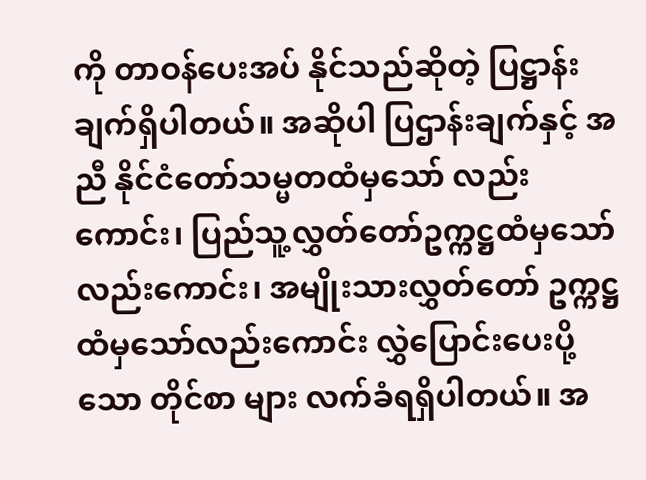ကို တာဝန်ပေးအပ် နိုင်သည်ဆိုတဲ့ ပြဋ္ဌာန်းချက်ရှိပါတယ်။ အဆိုပါ ပြဌာန်းချက်နှင့် အညီ နိုင်ငံတော်သမ္မတထံမှသော် လည်းကောင်း၊ ပြည်သူ့လွှတ်တော်ဥက္ကဋ္ဌထံမှသော်လည်းကောင်း၊ အမျိုးသားလွှတ်တော် ဥက္ကဋ္ဌထံမှသော်လည်းကောင်း လွှဲပြောင်းပေးပို့သော တိုင်စာ များ လက်ခံရရှိပါတယ်။ အ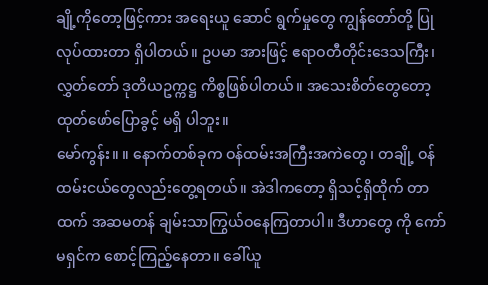ချို့ကိုတော့ဖြင့်ကား အရေးယူ ဆောင် ရွက်မှုတွေ ကျွန်တော်တို့ ပြုလုပ်ထားတာ ရှိပါတယ်။ ဥပမာ အားဖြင့် ဧရာဝတီတိုင်းဒေသကြီး၊ လွှတ်တော် ဒုတိယဥက္ကဋ္ဌ ကိစ္စဖြစ်ပါတယ်။ အသေးစိတ်တွေတော့ ထုတ်ဖော်ပြောခွင့် မရှိ ပါဘူး။
မော်ကွန်း။ ။ နောက်တစ်ခုက ဝန်ထမ်းအကြီးအကဲတွေ၊ တချို့ ဝန်ထမ်းငယ်တွေလည်းတွေ့ရတယ်။ အဲဒါကတော့ ရှိသင့်ရှိထိုက် တာထက် အဆမတန် ချမ်းသာကြွယ်ဝနေကြတာပါ။ ဒီဟာတွေ ကို ကော်မရှင်က စောင့်ကြည့်နေတာ။ ခေါ်ယူ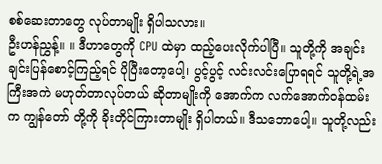စစ်ဆေးတာတွေ လုပ်တာမျိုး ရှိပါသလား။
ဦးဟန်ညွှန့်။ ။ ဒီဟာတွေကို CPU ထဲမှာ ထည့်ပေးလိုက်ပါပြီ။ သူတို့ကို အချင်းချင်းပြန်စောင့်ကြည့်ရင် ပိုပြီးတော့ပေါ့၊ ပွင့်ပွင့် လင်းလင်းပြောရရင် သူတို့ရဲ့အကြီးအကဲ မဟုတ်တာလုပ်တယ် ဆိုတာမျိုးကို အောက်က လက်အောက်ဝန်ထမ်းက ကျွန်တော် တို့ကို ခိုးတိုင်ကြားတာမျိုး ရှိပါတယ်။ ဒီသဘောပေါ့။ သူတို့လည်း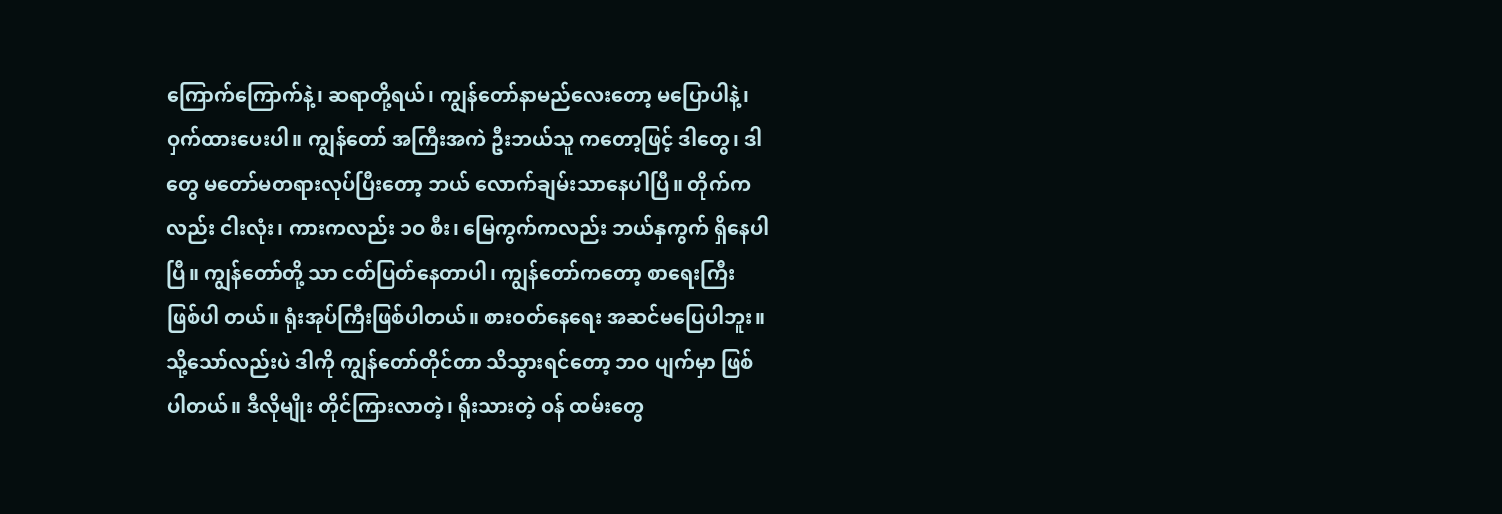ကြောက်ကြောက်နဲ့၊ ဆရာတို့ရယ်၊ ကျွန်တော်နာမည်လေးတော့ မပြောပါနဲ့၊ ဝှက်ထားပေးပါ။ ကျွန်တော် အကြီးအကဲ ဦးဘယ်သူ ကတော့ဖြင့် ဒါတွေ၊ ဒါတွေ မတော်မတရားလုပ်ပြီးတော့ ဘယ် လောက်ချမ်းသာနေပါပြီ။ တိုက်ကလည်း ငါးလုံး၊ ကားကလည်း ၁ဝ စီး၊ မြေကွက်ကလည်း ဘယ်နှကွက် ရှိနေပါပြီ။ ကျွန်တော်တို့ သာ ငတ်ပြတ်နေတာပါ၊ ကျွန်တော်ကတော့ စာရေးကြီး ဖြစ်ပါ တယ်။ ရုံးအုပ်ကြီးဖြစ်ပါတယ်။ စားဝတ်နေရေး အဆင်မပြေပါဘူး။ သို့သော်လည်းပဲ ဒါကို ကျွန်တော်တိုင်တာ သိသွားရင်တော့ ဘဝ ပျက်မှာ ဖြစ်ပါတယ်။ ဒီလိုမျိုး တိုင်ကြားလာတဲ့၊ ရိုးသားတဲ့ ဝန် ထမ်းတွေ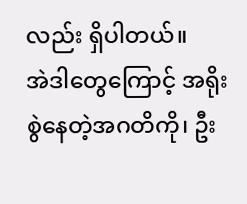လည်း ရှိပါတယ်။
အဲဒါတွေကြောင့် အရိုးစွဲနေတဲ့အဂတိကို၊ ဦး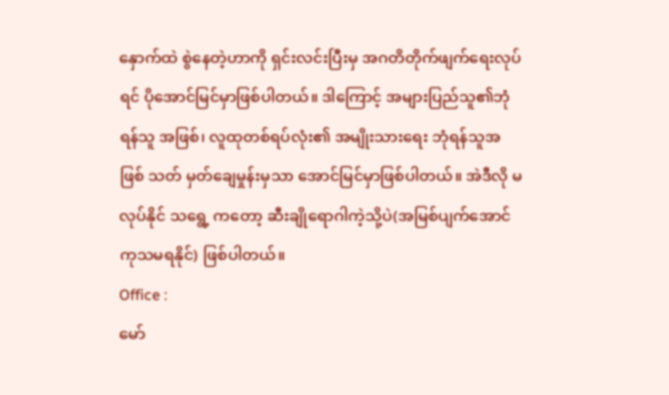နှောက်ထဲ စွဲနေတဲ့ဟာကို ရှင်းလင်းပြီးမှ အဂတိတိုက်ဖျက်ရေးလုပ်ရင် ပိုအောင်မြင်မှာဖြစ်ပါတယ်။ ဒါကြောင့် အများပြည်သူ၏ဘုံရန်သူ အဖြစ်၊ လူထုတစ်ရပ်လုံး၏ အမျိုးသားရေး ဘုံရန်သူအဖြစ် သတ် မှတ်ချေမှုန်းမှသာ အောင်မြင်မှာဖြစ်ပါတယ်။ အဲဒီလို မလုပ်နိုင် သရွေ့ ကတော့ ဆီးချိုရောဂါကဲ့သို့ပဲ(အမြစ်ပျက်အောင်ကုသမရနိုင်) ဖြစ်ပါတယ်။
Office :
မော်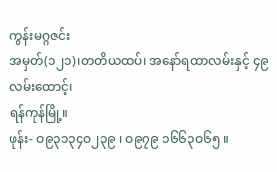ကွန်းမဂ္ဂဇင်း
အမှတ်(၁၂၁)၊တတိယထပ်၊ အနော်ရထာလမ်းနှင့် ၄၉ လမ်းထောင့်၊
ရန်ကုန်မြို့။
ဖုန်း- ဝ၉၃၁၃၄ဝ၂၃၉ ၊ ဝ၉၇၉ ၁၆၆၃ဝ၆၅ ။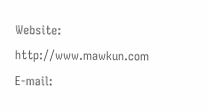Website: http://www.mawkun.com
E-mail: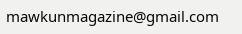mawkunmagazine@gmail.com